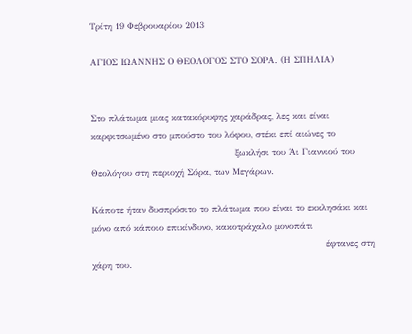Τρίτη 19 Φεβρουαρίου 2013

ΑΓΙΟΣ ΙΩΑΝΝΗΣ Ο ΘΕΟΛΟΓΟΣ ΣΤΟ ΣΟΡΑ. (Η ΣΠΗΛΙΑ)


Στο πλάτωμα μιας κατακόρυφης χαράδρας, λες και είναι καρφιτσωμένο στο μπούστο του λόφου, στέκι επί αιώνες το
                                                ξωκλήσι του Άι Γιαννιού του Θεολόγου στη περιοχή Σόρα, των Μεγάρων.

Κάποτε ήταν δυσπρόσιτο το πλάτωμα που είναι το εκκλησάκι και μόνο από κάποιο επικίνδυνο, κακοτράχαλο μονοπάτι
                                                                              έφτανες στη χάρη του.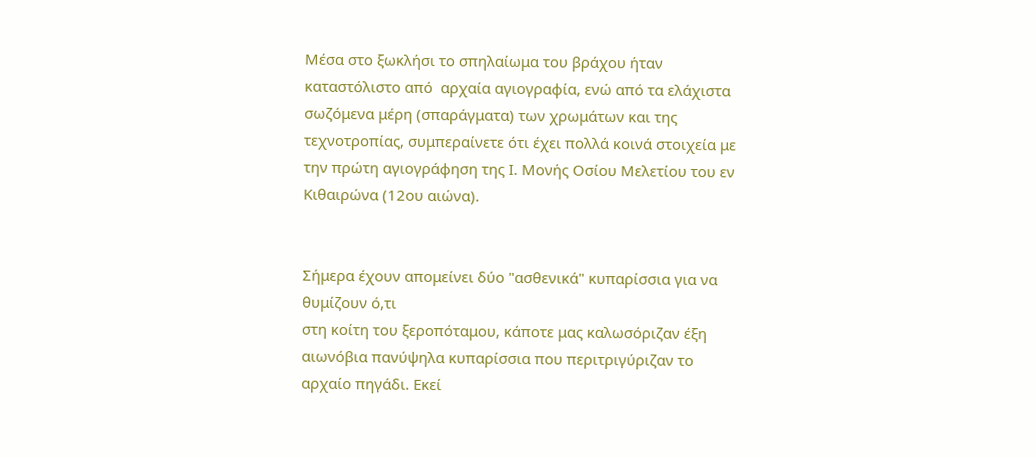Μέσα στο ξωκλήσι το σπηλαίωμα του βράχου ήταν καταστόλιστο από  αρχαία αγιογραφία, ενώ από τα ελάχιστα σωζόμενα μέρη (σπαράγματα) των χρωμάτων και της τεχνοτροπίας, συμπεραίνετε ότι έχει πολλά κοινά στοιχεία με την πρώτη αγιογράφηση της Ι. Μονής Οσίου Μελετίου του εν Κιθαιρώνα (12ου αιώνα).


Σήμερα έχουν απομείνει δύο "ασθενικά" κυπαρίσσια για να θυμίζουν ό,τι
στη κοίτη του ξεροπόταμου, κάποτε μας καλωσόριζαν έξη αιωνόβια πανύψηλα κυπαρίσσια που περιτριγύριζαν το αρχαίο πηγάδι. Εκεί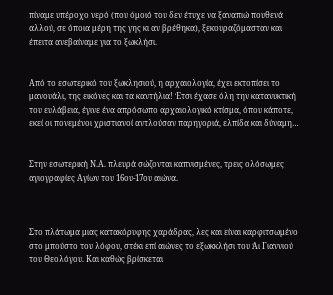πίναμε υπέροχο νερό (που όμοιό του δεν έτυχε να ξαναπιώ πουθενά αλλού, σε όποια μέρη της γης κι αν βρέθηκα), ξεκουραζόμασταν και έπειτα ανεβαίναμε για το ξωκλήσι.


Από το εσωτερικό του ξωκλησιού, η αρχαιολογία, έχει εκτοπίσει το μανουάλι, της εικόνες και τα καντήλια! Έτσι έχασε όλη την κατανυκτική του ευλάβεια, έγινε ένα απρόσωπο αρχαιολογικό κτίσμα, όπου κάποτε, εκεί οι πονεμένοι χριστιανοί αντλούσαν παρηγοριά, ελπίδα και δύναμη…


Στην εσωτερική Ν.Α. πλευρά σώζονται καπνισμένες, τρεις ολόσωμες αγιογραφίες Αγίων του 16ου-17ου αιώνα.



Στο πλάτωμα μιας κατακόρυφης χαράδρας, λες και είναι καρφιτσωμένο στο μπούστο του λόφου, στέκι επί αιώνες το εξωκκλήσι του Άι Γιαννιού του Θεολόγου. Και καθώς βρίσκεται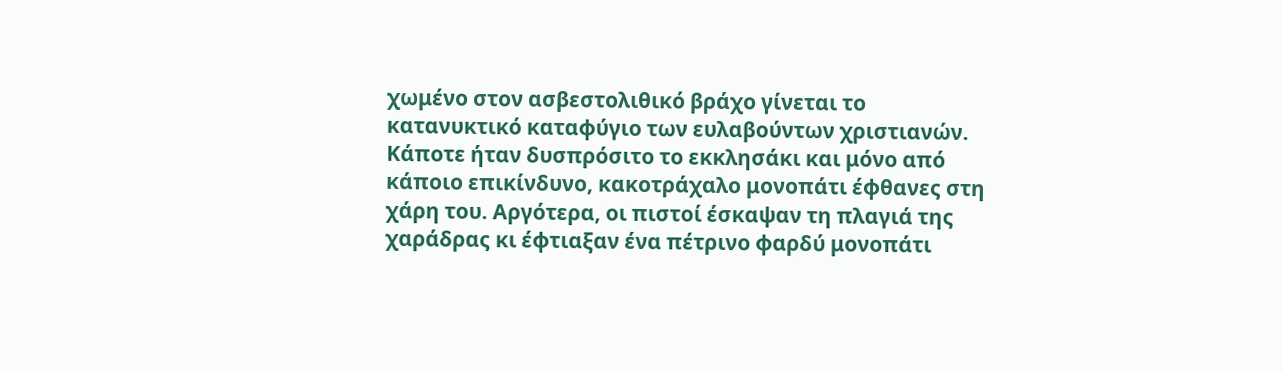χωμένο στον ασβεστολιθικό βράχο γίνεται το κατανυκτικό καταφύγιο των ευλαβούντων χριστιανών.
Κάποτε ήταν δυσπρόσιτο το εκκλησάκι και μόνο από κάποιο επικίνδυνο, κακοτράχαλο μονοπάτι έφθανες στη χάρη του. Αργότερα, οι πιστοί έσκαψαν τη πλαγιά της χαράδρας κι έφτιαξαν ένα πέτρινο φαρδύ μονοπάτι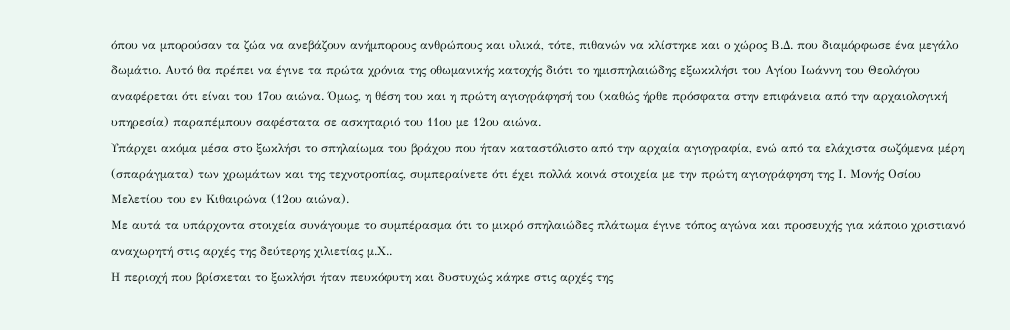όπου να μπορούσαν τα ζώα να ανεβάζουν ανήμπορους ανθρώπους και υλικά, τότε, πιθανών να κλίστηκε και ο χώρος Β.Δ. που διαμόρφωσε ένα μεγάλο δωμάτιο. Αυτό θα πρέπει να έγινε τα πρώτα χρόνια της οθωμανικής κατοχής διότι το ημισπηλαιώδης εξωκκλήσι του Αγίου Ιωάννη του Θεολόγου αναφέρεται ότι είναι του 17ου αιώνα. Όμως, η θέση του και η πρώτη αγιογράφησή του (καθώς ήρθε πρόσφατα στην επιφάνεια από την αρχαιολογική υπηρεσία) παραπέμπουν σαφέστατα σε ασκηταριό του 11ου με 12ου αιώνα.
Υπάρχει ακόμα μέσα στο ξωκλήσι το σπηλαίωμα του βράχου που ήταν καταστόλιστο από την αρχαία αγιογραφία, ενώ από τα ελάχιστα σωζόμενα μέρη (σπαράγματα) των χρωμάτων και της τεχνοτροπίας, συμπεραίνετε ότι έχει πολλά κοινά στοιχεία με την πρώτη αγιογράφηση της Ι. Μονής Οσίου Μελετίου του εν Κιθαιρώνα (12ου αιώνα).
Με αυτά τα υπάρχοντα στοιχεία συνάγουμε το συμπέρασμα ότι το μικρό σπηλαιώδες πλάτωμα έγινε τόπος αγώνα και προσευχής για κάποιο χριστιανό αναχωρητή στις αρχές της δεύτερης χιλιετίας μ.Χ..
Η περιοχή που βρίσκεται το ξωκλήσι ήταν πευκόφυτη και δυστυχώς κάηκε στις αρχές της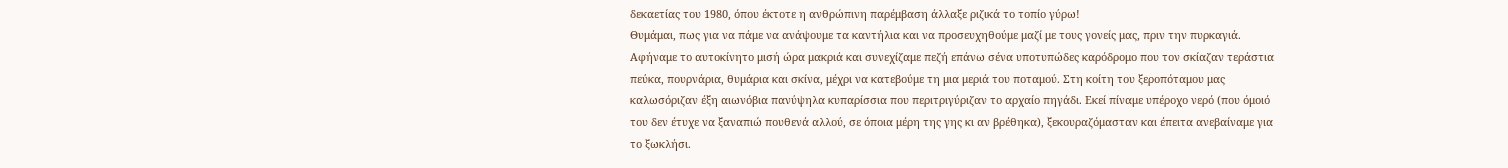δεκαετίας του 1980, όπου έκτοτε η ανθρώπινη παρέμβαση άλλαξε ριζικά το τοπίο γύρω!
Θυμάμαι, πως για να πάμε να ανάψουμε τα καντήλια και να προσευχηθούμε μαζί με τους γονείς μας, πριν την πυρκαγιά. Αφήναμε το αυτοκίνητο μισή ώρα μακριά και συνεχίζαμε πεζή επάνω σένα υποτυπώδες καρόδρομο που τον σκίαζαν τεράστια πεύκα, πουρνάρια, θυμάρια και σκίνα, μέχρι να κατεβούμε τη μια μεριά του ποταμού. Στη κοίτη του ξεροπόταμου μας καλωσόριζαν έξη αιωνόβια πανύψηλα κυπαρίσσια που περιτριγύριζαν το αρχαίο πηγάδι. Εκεί πίναμε υπέροχο νερό (που όμοιό του δεν έτυχε να ξαναπιώ πουθενά αλλού, σε όποια μέρη της γης κι αν βρέθηκα), ξεκουραζόμασταν και έπειτα ανεβαίναμε για το ξωκλήσι.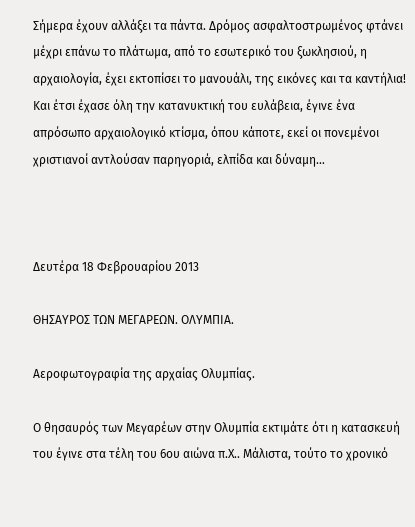Σήμερα έχουν αλλάξει τα πάντα. Δρόμος ασφαλτοστρωμένος φτάνει μέχρι επάνω το πλάτωμα, από το εσωτερικό του ξωκλησιού, η αρχαιολογία, έχει εκτοπίσει το μανουάλι, της εικόνες και τα καντήλια! Και έτσι έχασε όλη την κατανυκτική του ευλάβεια, έγινε ένα απρόσωπο αρχαιολογικό κτίσμα, όπου κάποτε, εκεί οι πονεμένοι χριστιανοί αντλούσαν παρηγοριά, ελπίδα και δύναμη…



Δευτέρα 18 Φεβρουαρίου 2013

ΘΗΣΑΥΡΟΣ ΤΩΝ ΜΕΓΑΡΕΩΝ. ΟΛΥΜΠΙΑ.

Αεροφωτογραφία της αρχαίας Ολυμπίας.

Ο θησαυρός των Μεγαρέων στην Ολυμπία εκτιμάτε ότι η κατασκευή του έγινε στα τέλη του 6ου αιώνα π.Χ.. Μάλιστα, τούτο το χρονικό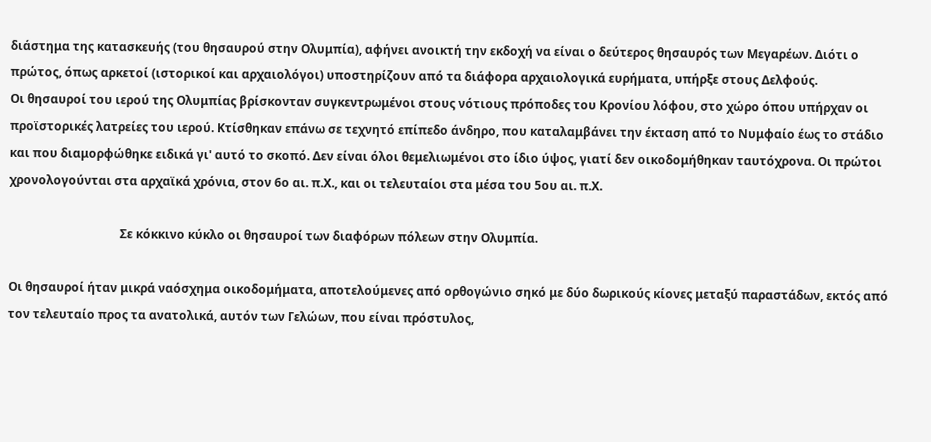διάστημα της κατασκευής (του θησαυρού στην Ολυμπία), αφήνει ανοικτή την εκδοχή να είναι ο δεύτερος θησαυρός των Μεγαρέων. Διότι ο πρώτος, όπως αρκετοί (ιστορικοί και αρχαιολόγοι) υποστηρίζουν από τα διάφορα αρχαιολογικά ευρήματα, υπήρξε στους Δελφούς.
Οι θησαυροί του ιερού της Ολυμπίας βρίσκονταν συγκεντρωμένοι στους νότιους πρόποδες του Κρονίου λόφου, στο χώρο όπου υπήρχαν οι προϊστορικές λατρείες του ιερού. Κτίσθηκαν επάνω σε τεχνητό επίπεδο άνδηρο, που καταλαμβάνει την έκταση από το Νυμφαίο έως το στάδιο και που διαμορφώθηκε ειδικά γι' αυτό το σκοπό. Δεν είναι όλοι θεμελιωμένοι στο ίδιο ύψος, γιατί δεν οικοδομήθηκαν ταυτόχρονα. Οι πρώτοι χρονολογούνται στα αρχαϊκά χρόνια, στον 6ο αι. π.Χ., και οι τελευταίοι στα μέσα του 5ου αι. π.Χ.

                                     Σε κόκκινο κύκλο οι θησαυροί των διαφόρων πόλεων στην Ολυμπία.

Οι θησαυροί ήταν μικρά ναόσχημα οικοδομήματα, αποτελούμενες από ορθογώνιο σηκό με δύο δωρικούς κίονες μεταξύ παραστάδων, εκτός από τον τελευταίο προς τα ανατολικά, αυτόν των Γελώων, που είναι πρόστυλος,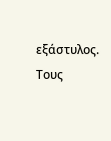εξάστυλος. Τους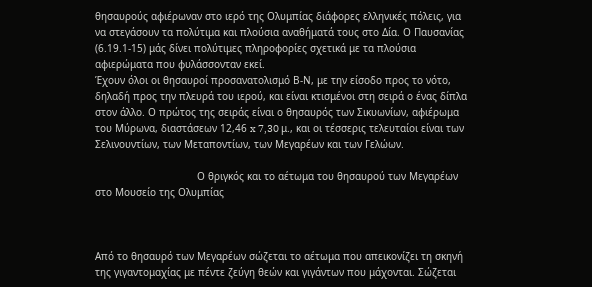θησαυρούς αφιέρωναν στο ιερό της Ολυμπίας διάφορες ελληνικές πόλεις, για να στεγάσουν τα πολύτιμα και πλούσια αναθήματά τους στο Δία. Ο Παυσανίας (6.19.1-15) μάς δίνει πολύτιμες πληροφορίες σχετικά με τα πλούσια αφιερώματα που φυλάσσονταν εκεί.
Έχουν όλοι οι θησαυροί προσανατολισμό Β-Ν, με την είσοδο προς το νότο, δηλαδή προς την πλευρά του ιερού, και είναι κτισμένοι στη σειρά ο ένας δίπλα στον άλλο. Ο πρώτος της σειράς είναι ο θησαυρός των Σικυωνίων, αφιέρωμα του Μύρωνα, διαστάσεων 12,46 x 7,30 μ., και οι τέσσερις τελευταίοι είναι των Σελινουντίων, των Μεταποντίων, των Μεγαρέων και των Γελώων.

                                  Ο θριγκός και το αέτωμα του θησαυρού των Μεγαρέων στο Μουσείο της Ολυμπίας



Από το θησαυρό των Μεγαρέων σώζεται το αέτωμα που απεικονίζει τη σκηνή της γιγαντομαχίας με πέντε ζεύγη θεών και γιγάντων που μάχονται. Σώζεται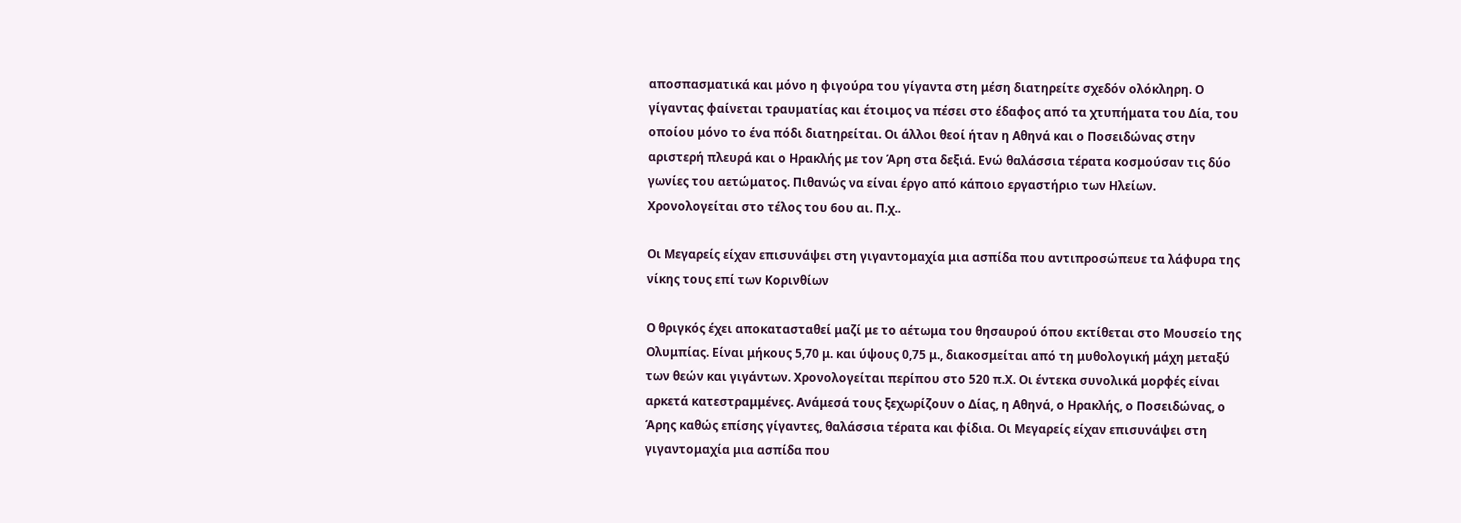αποσπασματικά και μόνο η φιγούρα του γίγαντα στη μέση διατηρείτε σχεδόν ολόκληρη. Ο γίγαντας φαίνεται τραυματίας και έτοιμος να πέσει στο έδαφος από τα χτυπήματα του Δία, του οποίου μόνο το ένα πόδι διατηρείται. Οι άλλοι θεοί ήταν η Αθηνά και ο Ποσειδώνας στην αριστερή πλευρά και ο Ηρακλής με τον Άρη στα δεξιά. Ενώ θαλάσσια τέρατα κοσμούσαν τις δύο γωνίες του αετώματος. Πιθανώς να είναι έργο από κάποιο εργαστήριο των Ηλείων. Χρονολογείται στο τέλος του 6ου αι. Π.χ..

Οι Μεγαρείς είχαν επισυνάψει στη γιγαντομαχία μια ασπίδα που αντιπροσώπευε τα λάφυρα της νίκης τους επί των Κορινθίων

Ο θριγκός έχει αποκατασταθεί μαζί με το αέτωμα του θησαυρού όπου εκτίθεται στο Μουσείο της Ολυμπίας. Είναι μήκους 5,70 μ. και ύψους 0,75 μ., διακοσμείται από τη μυθολογική μάχη μεταξύ των θεών και γιγάντων. Χρονολογείται περίπου στο 520 π.Χ. Οι έντεκα συνολικά μορφές είναι αρκετά κατεστραμμένες. Ανάμεσά τους ξεχωρίζουν ο Δίας, η Αθηνά, ο Ηρακλής, ο Ποσειδώνας, ο Άρης καθώς επίσης γίγαντες, θαλάσσια τέρατα και φίδια. Οι Μεγαρείς είχαν επισυνάψει στη γιγαντομαχία μια ασπίδα που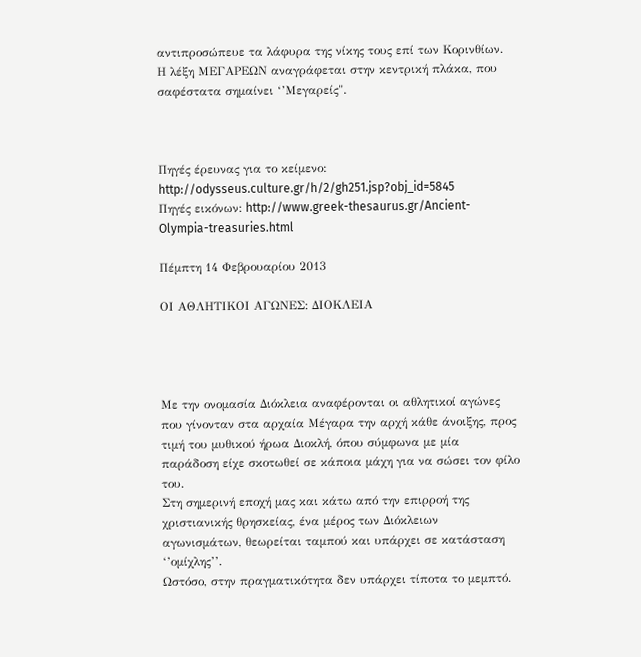αντιπροσώπευε τα λάφυρα της νίκης τους επί των Κορινθίων. Η λέξη ΜΕΓΑΡΕΩΝ αναγράφεται στην κεντρική πλάκα, που σαφέστατα σημαίνει ‘’Μεγαρείς".



Πηγές έρευνας για το κείμενο: http://odysseus.culture.gr/h/2/gh251.jsp?obj_id=5845
Πηγές εικόνων: http://www.greek-thesaurus.gr/Ancient-Olympia-treasuries.html

Πέμπτη 14 Φεβρουαρίου 2013

ΟΙ ΑΘΛΗΤΙΚΟΙ ΑΓΩΝΕΣ: ΔΙΟΚΛΕΙΑ




Με την ονομασία Διόκλεια αναφέρονται οι αθλητικοί αγώνες που γίνονταν στα αρχαία Μέγαρα την αρχή κάθε άνοιξης, προς τιμή του μυθικού ήρωα Διοκλή, όπου σύμφωνα με μία παράδοση είχε σκοτωθεί σε κάποια μάχη για να σώσει τον φίλο του.
Στη σημερινή εποχή μας και κάτω από την επιρροή της χριστιανικής θρησκείας, ένα μέρος των Διόκλειων αγωνισμάτων, θεωρείται ταμπού και υπάρχει σε κατάσταση ‘’ομίχλης’’.
Ωστόσο, στην πραγματικότητα δεν υπάρχει τίποτα το μεμπτό.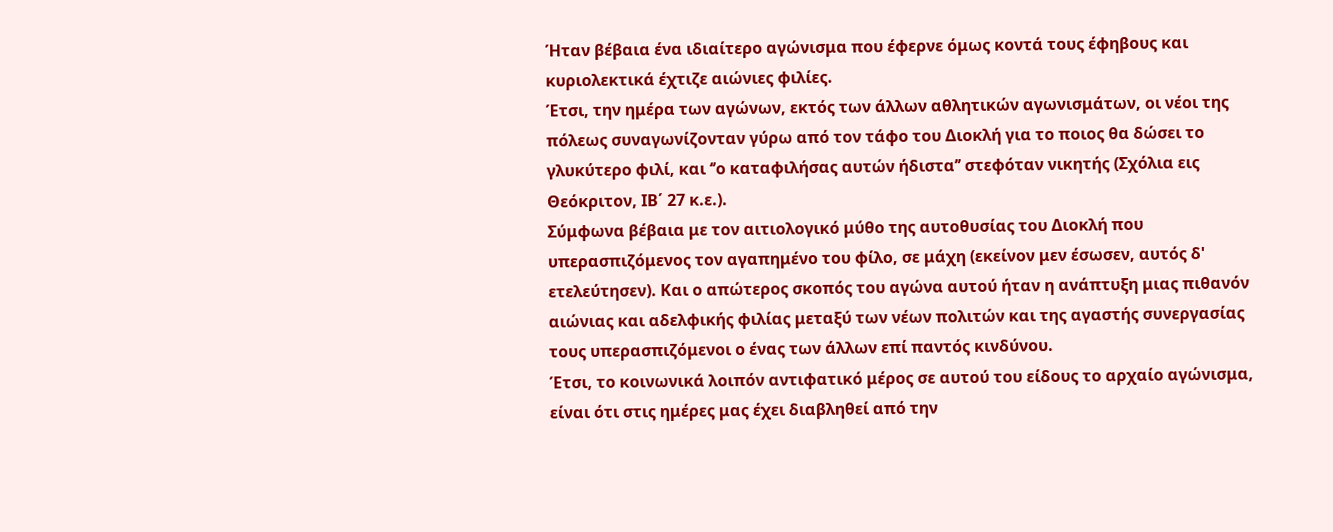Ήταν βέβαια ένα ιδιαίτερο αγώνισμα που έφερνε όμως κοντά τους έφηβους και κυριολεκτικά έχτιζε αιώνιες φιλίες.
Έτσι, την ημέρα των αγώνων, εκτός των άλλων αθλητικών αγωνισμάτων, οι νέοι της πόλεως συναγωνίζονταν γύρω από τον τάφο του Διοκλή για το ποιος θα δώσει το γλυκύτερο φιλί, και ‘’ο καταφιλήσας αυτών ήδιστα’’ στεφόταν νικητής (Σχόλια εις Θεόκριτον, ΙΒ΄ 27 κ.ε.).
Σύμφωνα βέβαια με τον αιτιολογικό μύθο της αυτοθυσίας του Διοκλή που υπερασπιζόμενος τον αγαπημένο του φίλο, σε μάχη (εκείνον μεν έσωσεν, αυτός δ' ετελεύτησεν). Και ο απώτερος σκοπός του αγώνα αυτού ήταν η ανάπτυξη μιας πιθανόν αιώνιας και αδελφικής φιλίας μεταξύ των νέων πολιτών και της αγαστής συνεργασίας τους υπερασπιζόμενοι ο ένας των άλλων επί παντός κινδύνου.
Έτσι, το κοινωνικά λοιπόν αντιφατικό μέρος σε αυτού του είδους το αρχαίο αγώνισμα, είναι ότι στις ημέρες μας έχει διαβληθεί από την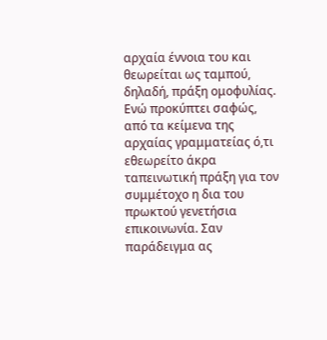αρχαία έννοια του και θεωρείται ως ταμπού, δηλαδή, πράξη ομοφυλίας. Ενώ προκύπτει σαφώς, από τα κείμενα της αρχαίας γραμματείας ό,τι εθεωρείτο άκρα ταπεινωτική πράξη για τον συμμέτοχο η δια του πρωκτού γενετήσια επικοινωνία. Σαν παράδειγμα ας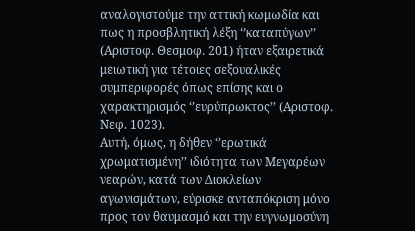αναλογιστούμε την αττική κωμωδία και πως η προσβλητική λέξη ‘’καταπύγων’’ (Αριστοφ. Θεσμοφ. 201) ήταν εξαιρετικά μειωτική για τέτοιες σεξουαλικές συμπεριφορές όπως επίσης και ο χαρακτηρισμός ‘’ευρύπρωκτος’’ (Αριστοφ. Νεφ. 1023).
Αυτή, όμως, η δήθεν ‘’ερωτικά χρωματισμένη’’ ιδιότητα των Μεγαρέων νεαρών, κατά των Διοκλείων αγωνισμάτων, εύρισκε ανταπόκριση μόνο προς τον θαυμασμό και την ευγνωμοσύνη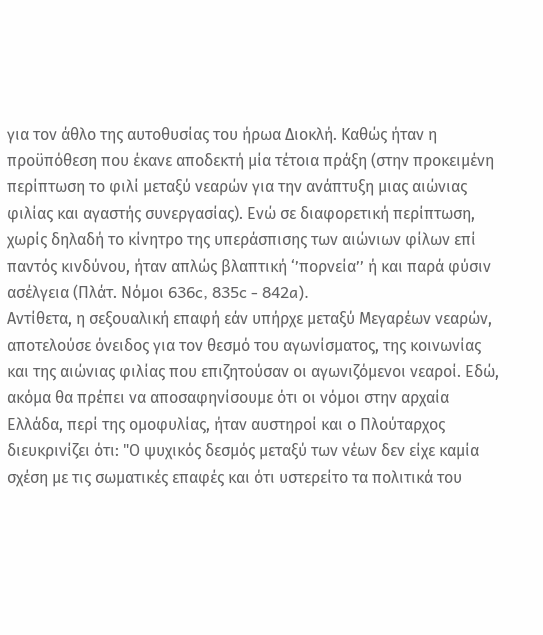για τον άθλο της αυτοθυσίας του ήρωα Διοκλή. Καθώς ήταν η προϋπόθεση που έκανε αποδεκτή μία τέτοια πράξη (στην προκειμένη περίπτωση το φιλί μεταξύ νεαρών για την ανάπτυξη μιας αιώνιας φιλίας και αγαστής συνεργασίας). Ενώ σε διαφορετική περίπτωση, χωρίς δηλαδή το κίνητρο της υπεράσπισης των αιώνιων φίλων επί παντός κινδύνου, ήταν απλώς βλαπτική ‘’πορνεία’’ ή και παρά φύσιν ασέλγεια (Πλάτ. Νόμοι 636c, 835c - 842a).
Αντίθετα, η σεξουαλική επαφή εάν υπήρχε μεταξύ Μεγαρέων νεαρών, αποτελούσε όνειδος για τον θεσμό του αγωνίσματος, της κοινωνίας και της αιώνιας φιλίας που επιζητούσαν οι αγωνιζόμενοι νεαροί. Εδώ, ακόμα θα πρέπει να αποσαφηνίσουμε ότι οι νόμοι στην αρχαία Ελλάδα, περί της ομοφυλίας, ήταν αυστηροί και ο Πλούταρχος διευκρινίζει ότι: "Ο ψυχικός δεσμός μεταξύ των νέων δεν είχε καμία σχέση με τις σωματικές επαφές και ότι υστερείτο τα πολιτικά του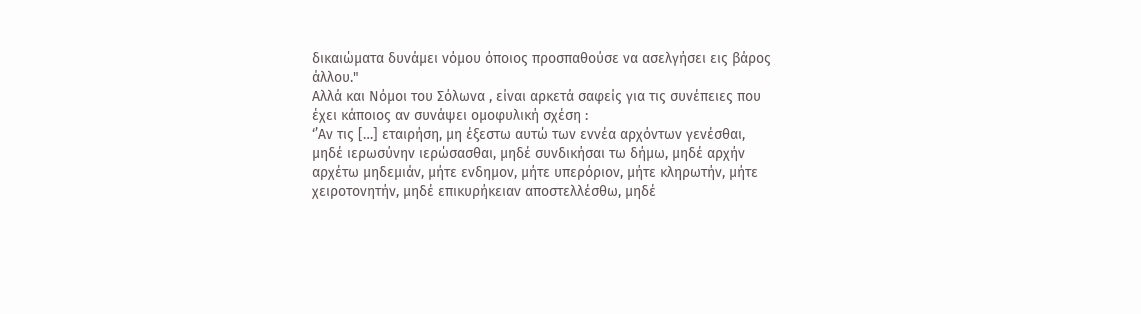δικαιώματα δυνάμει νόμου όποιος προσπαθούσε να ασελγήσει εις βάρος άλλου."
Αλλά και Νόμοι του Σόλωνα , είναι αρκετά σαφείς για τις συνέπειες που έχει κάποιος αν συνάψει ομοφυλική σχέση :
‘’Αν τις […] εταιρήση, μη έξεστω αυτώ των εννέα αρχόντων γενέσθαι, μηδέ ιερωσύνην ιερώσασθαι, μηδέ συνδικήσαι τω δήμω, μηδέ αρχήν αρχέτω μηδεμιάν, μήτε ενδημον, μήτε υπερόριον, μήτε κληρωτήν, μήτε χειροτονητήν, μηδέ επικυρήκειαν αποστελλέσθω, μηδέ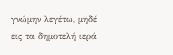γνώμην λεγέτω, μηδέ εις τα δημοτελή ιερά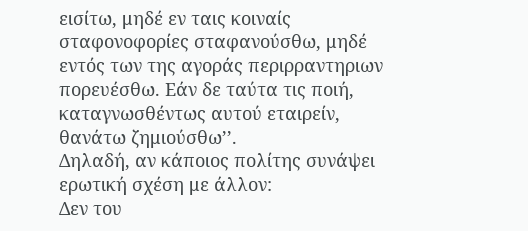εισίτω, μηδέ εν ταις κοιναίς σταφονοφορίες σταφανούσθω, μηδέ εντός των της αγοράς περιρραντηριων πορευέσθω. Εάν δε ταύτα τις ποιή, καταγνωσθέντως αυτού εταιρείν, θανάτω ζημιούσθω’’.
Δηλαδή, αν κάποιος πολίτης συνάψει ερωτική σχέση με άλλον:
Δεν του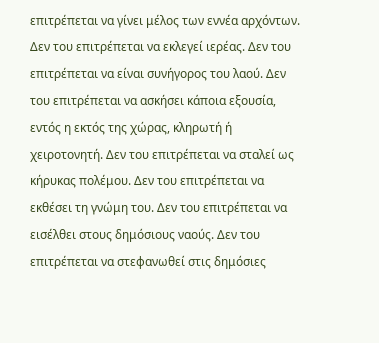επιτρέπεται να γίνει μέλος των εννέα αρχόντων. Δεν του επιτρέπεται να εκλεγεί ιερέας. Δεν του επιτρέπεται να είναι συνήγορος του λαού. Δεν του επιτρέπεται να ασκήσει κάποια εξουσία, εντός η εκτός της χώρας, κληρωτή ή χειροτονητή. Δεν του επιτρέπεται να σταλεί ως κήρυκας πολέμου. Δεν του επιτρέπεται να εκθέσει τη γνώμη του. Δεν του επιτρέπεται να εισέλθει στους δημόσιους ναούς. Δεν του επιτρέπεται να στεφανωθεί στις δημόσιες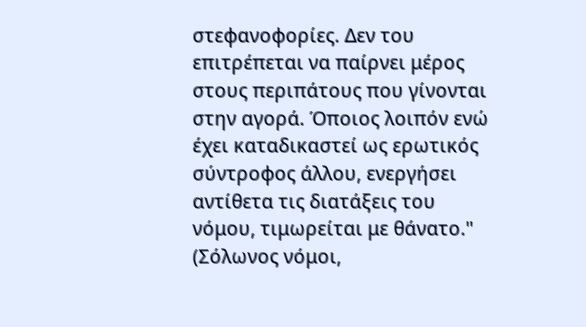στεφανοφορίες. Δεν του επιτρέπεται να παίρνει μέρος στους περιπάτους που γίνονται στην αγορά. Όποιος λοιπόν ενώ έχει καταδικαστεί ως ερωτικός σύντροφος άλλου, ενεργήσει αντίθετα τις διατάξεις του νόμου, τιμωρείται με θάνατο." (Σόλωνος νόμοι,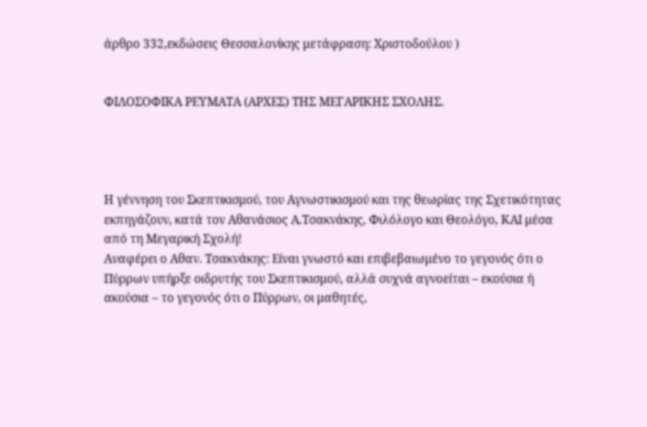άρθρο 332,εκδώσεις Θεσσαλονίκης μετάφραση: Χριστοδούλου )


ΦΙΛΟΣΟΦΙΚΑ ΡΕΥΜΑΤΑ (ΑΡΧΕΣ) ΤΗΣ ΜΕΓΑΡΙΚΗΣ ΣΧΟΛΗΣ.




Η γέννηση του Σκεπτικισμού, του Αγνωστικισμού και της θεωρίας της Σχετικότητας εκπηγάζουν, κατά τον Αθανάσιος Α.Τσακνάκης, Φιλόλογο και Θεολόγο, ΚΑΙ μέσα από τη Μεγαρική Σχολή!
Αναφέρει ο Αθαν. Τσακνάκης: Είναι γνωστό και επιβεβαιωμένο το γεγονός ότι ο  Πύρρων υπήρξε οιδρυτής του Σκεπτικισμού, αλλά συχνά αγνοείται – εκούσια ή ακούσια – το γεγονός ότι ο Πύρρων, οι μαθητές,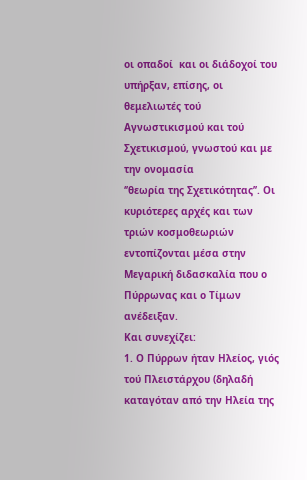οι οπαδοί  και οι διάδοχοί του υπήρξαν, επίσης, οι
θεμελιωτές τού Αγνωστικισμού και τού Σχετικισμού, γνωστού και με την ονομασία
‘’θεωρία της Σχετικότητας’’. Οι κυριότερες αρχές και των τριών κοσμοθεωριών
εντοπίζονται μέσα στην Μεγαρική διδασκαλία που ο Πύρρωνας και ο Τίμων ανέδειξαν.
Και συνεχίζει:
1. Ο Πύρρων ήταν Ηλείος, γιός τού Πλειστάρχου (δηλαδή καταγόταν από την Ηλεία της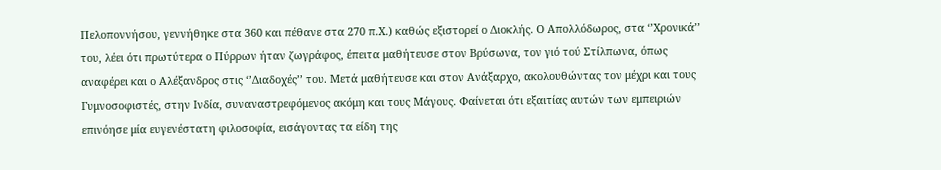Πελοποννήσου, γεννήθηκε στα 360 και πέθανε στα 270 π.Χ.) καθώς εξιστορεί ο Διοκλής. Ο Απολλόδωρος, στα ‘’Χρονικά’’ του, λέει ότι πρωτύτερα ο Πύρρων ήταν ζωγράφος, έπειτα μαθήτευσε στον Βρύσωνα, τον γιό τού Στίλπωνα, όπως αναφέρει και ο Αλέξανδρος στις ‘’Διαδοχές’’ του. Μετά μαθήτευσε και στον Ανάξαρχο, ακολουθώντας τον μέχρι και τους Γυμνοσοφιστές, στην Ινδία, συναναστρεφόμενος ακόμη και τους Μάγους. Φαίνεται ότι εξαιτίας αυτών των εμπειριών επινόησε μία ευγενέστατη φιλοσοφία, εισάγοντας τα είδη της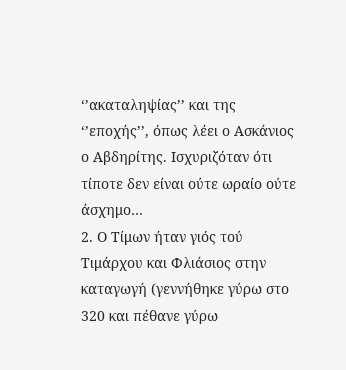‘’ακαταληψίας’’ και της ‘’εποχής’’, όπως λέει ο Ασκάνιος ο Αβδηρίτης. Ισχυριζόταν ότι τίποτε δεν είναι ούτε ωραίο ούτε άσχημο…
2. Ο Τίμων ήταν γιός τού Τιμάρχου και Φλιάσιος στην καταγωγή (γεννήθηκε γύρω στο 320 και πέθανε γύρω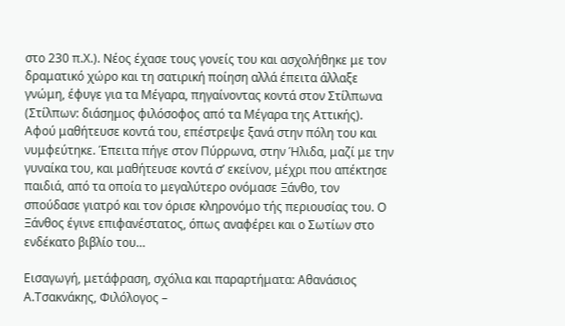στο 230 π.Χ.). Νέος έχασε τους γονείς του και ασχολήθηκε με τον δραματικό χώρο και τη σατιρική ποίηση αλλά έπειτα άλλαξε γνώμη, έφυγε για τα Μέγαρα, πηγαίνοντας κοντά στον Στίλπωνα (Στίλπων: διάσημος φιλόσοφος από τα Μέγαρα της Αττικής).
Αφού μαθήτευσε κοντά του, επέστρεψε ξανά στην πόλη του και νυμφεύτηκε. Έπειτα πήγε στον Πύρρωνα, στην Ήλιδα, μαζί με την γυναίκα του, και μαθήτευσε κοντά σ’ εκείνον, μέχρι που απέκτησε παιδιά, από τα οποία το μεγαλύτερο ονόμασε Ξάνθο, τον σπούδασε γιατρό και τον όρισε κληρονόμο τής περιουσίας του. Ο Ξάνθος έγινε επιφανέστατος, όπως αναφέρει και ο Σωτίων στο ενδέκατο βιβλίο του…

Εισαγωγή, μετάφραση, σχόλια και παραρτήματα: Αθανάσιος Α.Τσακνάκης, Φιλόλογος –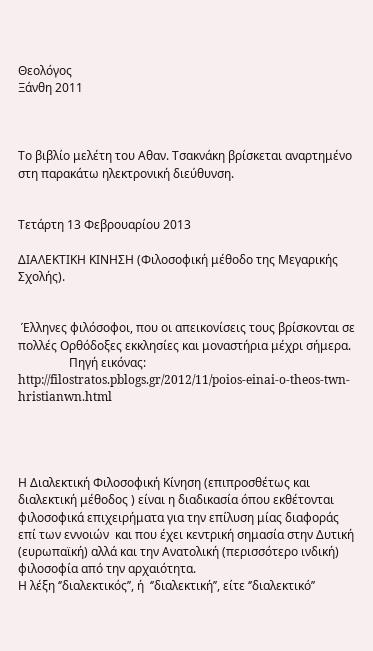Θεολόγος
Ξάνθη 2011



Το βιβλίο μελέτη του Αθαν. Τσακνάκη βρίσκεται αναρτημένο στη παρακάτω ηλεκτρονική διεύθυνση.


Τετάρτη 13 Φεβρουαρίου 2013

ΔΙΑΛΕΚΤΙΚΗ ΚΙΝΗΣΗ (Φιλοσοφική μέθοδο της Μεγαρικής Σχολής).


 Έλληνες φιλόσοφοι, που οι απεικονίσεις τους βρίσκονται σε πολλές Ορθόδοξες εκκλησίες και μοναστήρια μέχρι σήμερα.
                 Πηγή εικόνας: http://filostratos.pblogs.gr/2012/11/poios-einai-o-theos-twn-hristianwn.html




Η Διαλεκτική Φιλοσοφική Κίνηση (επιπροσθέτως και διαλεκτική μέθοδος ) είναι η διαδικασία όπου εκθέτονται φιλοσοφικά επιχειρήματα για την επίλυση μίας διαφοράς επί των εννοιών  και που έχει κεντρική σημασία στην Δυτική (ευρωπαϊκή) αλλά και την Ανατολική (περισσότερο ινδική) φιλοσοφία από την αρχαιότητα.
Η λέξη ‘’διαλεκτικός’’, ή  ‘’διαλεκτική’’, είτε ‘’διαλεκτικό’’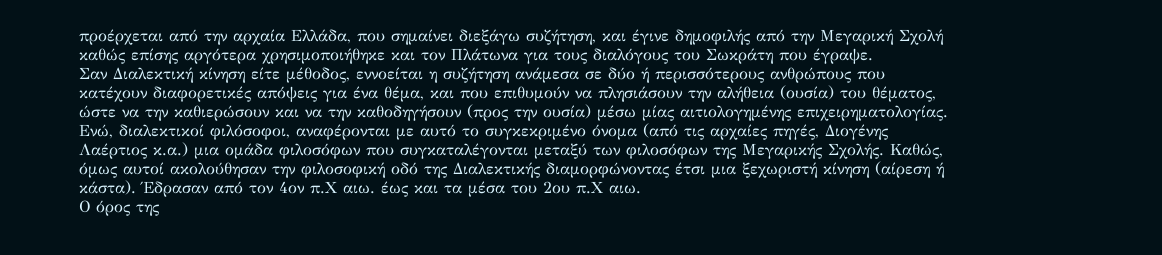προέρχεται από την αρχαία Ελλάδα, που σημαίνει διεξάγω συζήτηση, και έγινε δημοφιλής από την Μεγαρική Σχολή καθώς επίσης αργότερα χρησιμοποιήθηκε και τον Πλάτωνα για τους διαλόγους του Σωκράτη που έγραψε.
Σαν Διαλεκτική κίνηση είτε μέθοδος, εννοείται η συζήτηση ανάμεσα σε δύο ή περισσότερους ανθρώπους που κατέχουν διαφορετικές απόψεις για ένα θέμα, και που επιθυμούν να πλησιάσουν την αλήθεια (ουσία) του θέματος, ώστε να την καθιερώσουν και να την καθοδηγήσουν (προς την ουσία) μέσω μίας αιτιολογημένης επιχειρηματολογίας.
Ενώ, διαλεκτικοί φιλόσοφοι, αναφέρονται με αυτό το συγκεκριμένο όνομα (από τις αρχαίες πηγές, Διογένης Λαέρτιος κ.α.) μια ομάδα φιλοσόφων που συγκαταλέγονται μεταξύ των φιλοσόφων της Μεγαρικής Σχολής. Καθώς, όμως αυτοί ακολούθησαν την φιλοσοφική οδό της Διαλεκτικής διαμορφώνοντας έτσι μια ξεχωριστή κίνηση (αίρεση ή κάστα). Έδρασαν από τον 4ον π.Χ αιω. έως και τα μέσα του 2ου π.Χ αιω.
Ο όρος της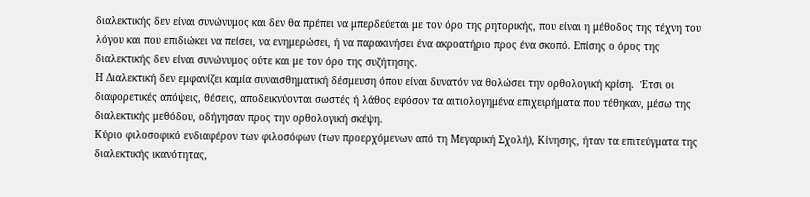διαλεκτικής δεν είναι συνώνυμος και δεν θα πρέπει να μπερδεύεται με τον όρο της ρητορικής, που είναι η μέθοδος της τέχνη του λόγου και που επιδιώκει να πείσει, να ενημερώσει, ή να παρακινήσει ένα ακροατήριο προς ένα σκοπό. Επίσης ο όρος της διαλεκτικής δεν είναι συνώνυμος ούτε και με τον όρο της συζήτησης.
Η Διαλεκτική δεν εμφανίζει καμία συναισθηματική δέσμευση όπου είναι δυνατόν να θολώσει την ορθολογική κρίση.  Έτσι οι διαφορετικές απόψεις, θέσεις, αποδεικνύονται σωστές ή λάθος εφόσον τα αιτιολογημένα επιχειρήματα που τέθηκαν, μέσω της διαλεκτικής μεθόδου, οδήγησαν προς την ορθολογική σκέψη.
Κύριο φιλοσοφικό ενδιαφέρον των φιλοσόφων (των προερχόμενων από τη Μεγαρική Σχολή), Κίνησης, ήταν τα επιτεύγματα της διαλεκτικής ικανότητας,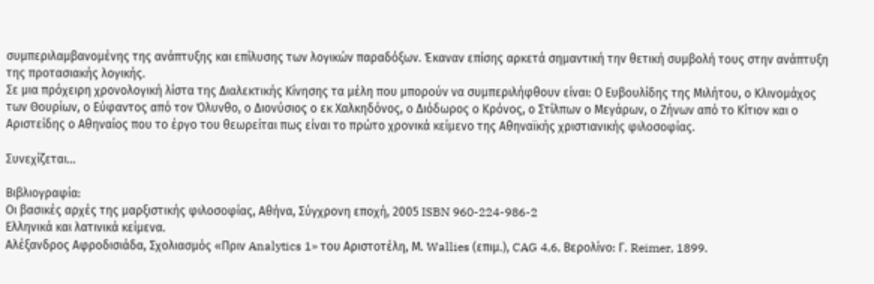συμπεριλαμβανομένης της ανάπτυξης και επίλυσης των λογικών παραδόξων. Έκαναν επίσης αρκετά σημαντική την θετική συμβολή τους στην ανάπτυξη της προτασιακής λογικής.
Σε μια πρόχειρη χρονολογική λίστα της Διαλεκτικής Κίνησης τα μέλη που μπορούν να συμπεριλήφθουν είναι: Ο Ευβουλίδης της Μιλήτου, ο Κλινομάχος των Θουρίων, ο Εύφαντος από τον Όλυνθο, ο Διονύσιος ο εκ Χαλκηδόνος, ο Διόδωρος ο Κρόνος, ο Στίλπων ο Μεγάρων, ο Ζήνων από το Κίτιον και ο Αριστείδης ο Αθηναίος που το έργο του θεωρείται πως είναι το πρώτο χρονικά κείμενο της Αθηναϊκής χριστιανικής φιλοσοφίας.

Συνεχίζεται…

Βιβλιογραφία:
Οι βασικές αρχές της μαρξιστικής φιλοσοφίας, Αθήνα, Σύγχρονη εποχή, 2005 ISBN 960-224-986-2
Ελληνικά και λατινικά κείμενα.
Αλέξανδρος Αφροδισιάδα, Σχολιασμός «Πριν Analytics 1» του Αριστοτέλη, Μ. Wallies (επιμ.), CAG 4,6, Βερολίνο: Γ. Reimer, 1899.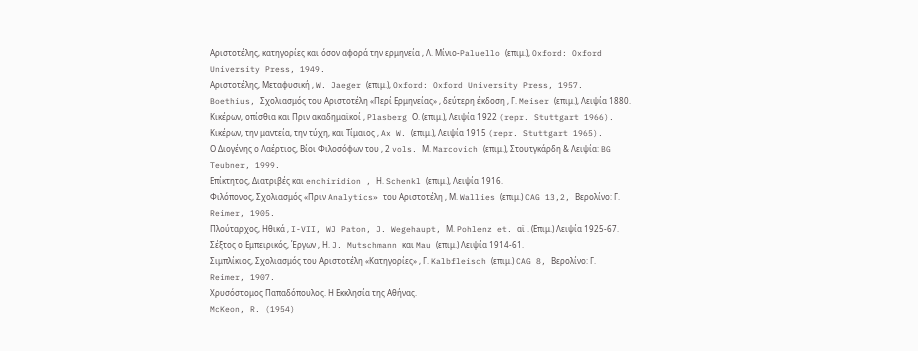Αριστοτέλης, κατηγορίες και όσον αφορά την ερμηνεία , Λ. Μίνιο-Paluello (επιμ.), Oxford: Oxford University Press, 1949.
Αριστοτέλης, Μεταφυσική , W. Jaeger (επιμ.), Oxford: Oxford University Press, 1957.
Boethius, Σχολιασμός του Αριστοτέλη «Περί Ερμηνείας» , δεύτερη έκδοση , Γ. Meiser (επιμ.), Λειψία 1880.
Κικέρων, οπίσθια και Πριν ακαδημαϊκοί , Plasberg Ο. (επιμ.), Λειψία 1922 (repr. Stuttgart 1966).
Κικέρων, την μαντεία, την τύχη, και Τίμαιος , Ax W. (επιμ.), Λειψία 1915 (repr. Stuttgart 1965).
Ο Διογένης ο Λαέρτιος, Βίοι Φιλοσόφων του , 2 vols. Μ. Marcovich (επιμ.), Στουτγκάρδη & Λειψία: BG Teubner, 1999.
Επίκτητος, Διατριβές και enchiridion , Η. Schenkl (επιμ.), Λειψία 1916.
Φιλόπονος, Σχολιασμός «Πριν Analytics» του Αριστοτέλη , Μ. Wallies (επιμ.) CAG 13,2, Βερολίνο: Γ. Reimer, 1905.
Πλούταρχος, Ηθικά , I-VII, WJ Paton, J. Wegehaupt, Μ. Pohlenz et. αϊ . (Επιμ.) Λειψία 1925-67.
Σέξτος ο Εμπειρικός, Έργων , Η. J. Mutschmann και Mau (επιμ.) Λειψία 1914-61.
Σιμπλίκιος, Σχολιασμός του Αριστοτέλη «Κατηγορίες» , Γ. Kalbfleisch (επιμ.) CAG 8, Βερολίνο: Γ. Reimer, 1907.
Χρυσόστομος Παπαδόπουλος. Η Εκκλησία της Αθήνας.
McKeon, R. (1954)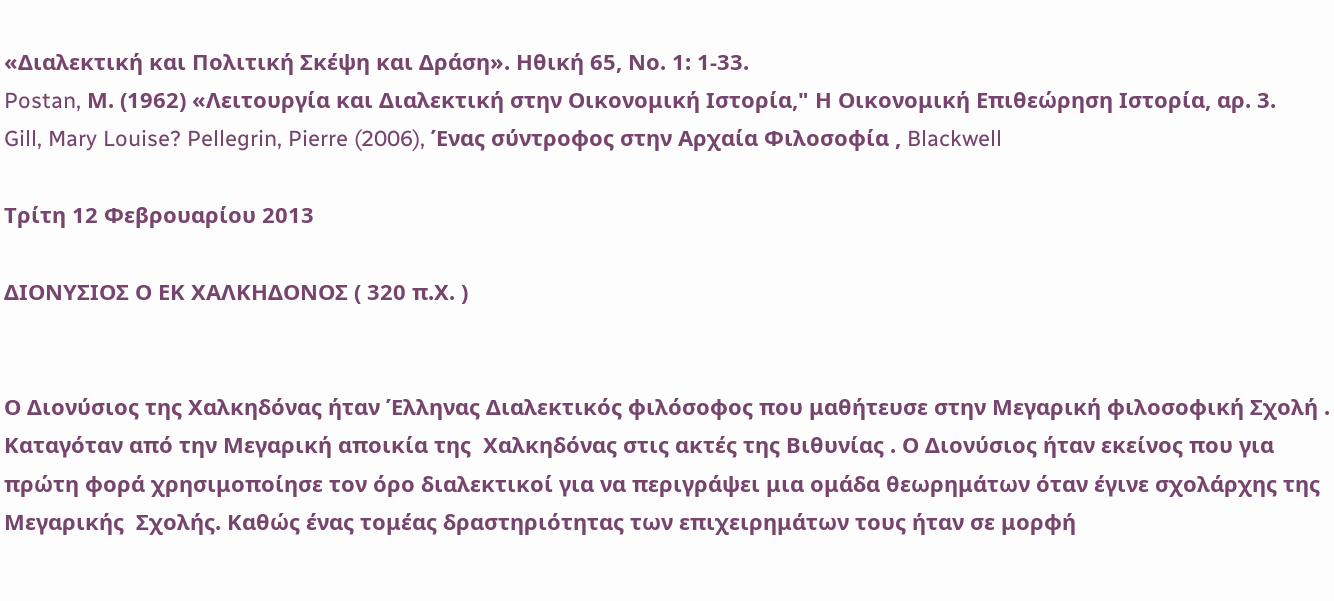«Διαλεκτική και Πολιτική Σκέψη και Δράση». Ηθική 65, Νο. 1: 1-33.
Postan, Μ. (1962) «Λειτουργία και Διαλεκτική στην Οικονομική Ιστορία," Η Οικονομική Επιθεώρηση Ιστορία, αρ. 3.
Gill, Mary Louise? Pellegrin, Pierre (2006), Ένας σύντροφος στην Αρχαία Φιλοσοφία , Blackwell

Τρίτη 12 Φεβρουαρίου 2013

ΔΙΟΝΥΣΙΟΣ Ο ΕΚ ΧΑΛΚΗΔΟΝΟΣ ( 320 π.Χ. )


Ο Διονύσιος της Χαλκηδόνας ήταν Έλληνας Διαλεκτικός φιλόσοφος που μαθήτευσε στην Μεγαρική φιλοσοφική Σχολή . Καταγόταν από την Μεγαρική αποικία της  Χαλκηδόνας στις ακτές της Βιθυνίας . Ο Διονύσιος ήταν εκείνος που για πρώτη φορά χρησιμοποίησε τον όρο διαλεκτικοί για να περιγράψει μια ομάδα θεωρημάτων όταν έγινε σχολάρχης της Μεγαρικής  Σχολής. Καθώς ένας τομέας δραστηριότητας των επιχειρημάτων τους ήταν σε μορφή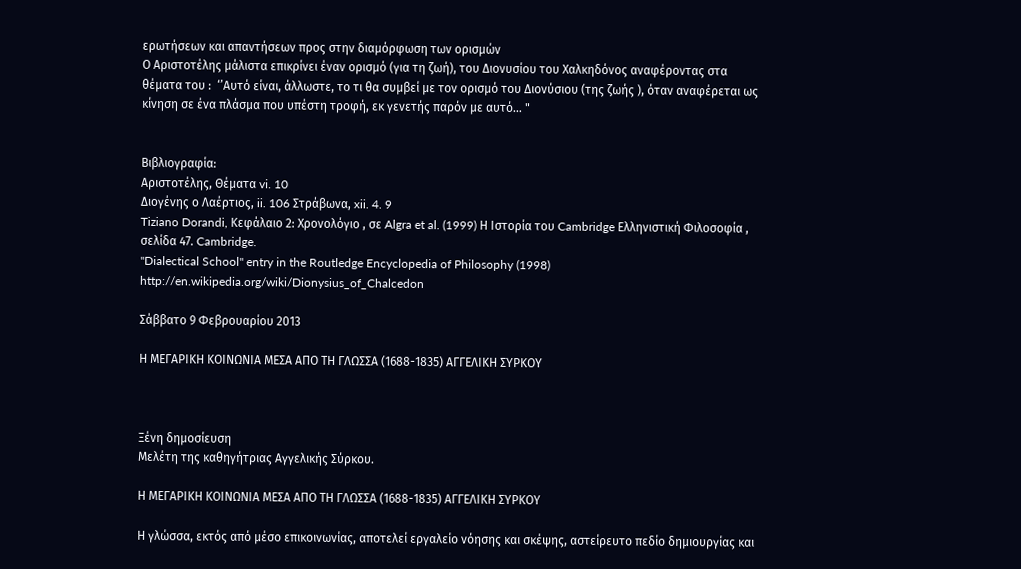ερωτήσεων και απαντήσεων προς στην διαμόρφωση των ορισμών
Ο Αριστοτέλης μάλιστα επικρίνει έναν ορισμό (για τη ζωή), του Διονυσίου του Χαλκηδόνος αναφέροντας στα θέματα του :  ‘’Αυτό είναι, άλλωστε, το τι θα συμβεί με τον ορισμό του Διονύσιου (της ζωής ), όταν αναφέρεται ως κίνηση σε ένα πλάσμα που υπέστη τροφή, εκ γενετής παρόν με αυτό… "


Βιβλιογραφία:
Αριστοτέλης, Θέματα vi. 10
Διογένης ο Λαέρτιος, ii. 106 Στράβωνα, xii. 4. 9
Tiziano Dorandi, Κεφάλαιο 2: Χρονολόγιο , σε Algra et al. (1999) Η Ιστορία του Cambridge Ελληνιστική Φιλοσοφία , σελίδα 47. Cambridge.
"Dialectical School" entry in the Routledge Encyclopedia of Philosophy (1998)
http://en.wikipedia.org/wiki/Dionysius_of_Chalcedon

Σάββατο 9 Φεβρουαρίου 2013

Η ΜΕΓΑΡΙΚΗ ΚΟΙΝΩΝΙΑ ΜΕΣΑ ΑΠΟ ΤΗ ΓΛΩΣΣΑ (1688-1835) ΑΓΓΕΛΙΚΗ ΣΥΡΚΟΥ



Ξένη δημοσίευση
Μελέτη της καθηγήτριας Αγγελικής Σύρκου.

Η ΜΕΓΑΡΙΚΗ ΚΟΙΝΩΝΙΑ ΜΕΣΑ ΑΠΟ ΤΗ ΓΛΩΣΣΑ (1688-1835) ΑΓΓΕΛΙΚΗ ΣΥΡΚΟΥ

Η γλώσσα, εκτός από μέσο επικοινωνίας, αποτελεί εργαλείο νόησης και σκέψης, αστείρευτο πεδίο δημιουργίας και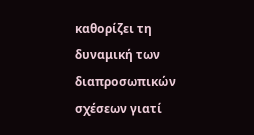καθορίζει τη δυναμική των διαπροσωπικών σχέσεων γιατί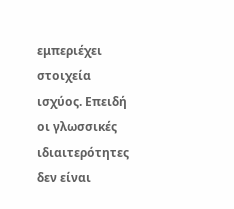εμπεριέχει στοιχεία ισχύος. Επειδή οι γλωσσικές ιδιαιτερότητες δεν είναι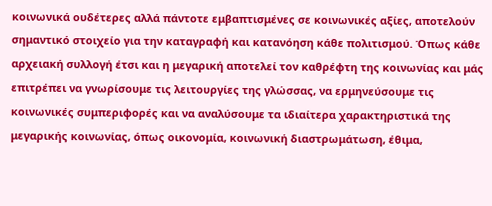κοινωνικά ουδέτερες αλλά πάντοτε εμβαπτισμένες σε κοινωνικές αξίες, αποτελούν σημαντικό στοιχείο για την καταγραφή και κατανόηση κάθε πολιτισμού. Όπως κάθε αρχειακή συλλογή έτσι και η μεγαρική αποτελεί τον καθρέφτη της κοινωνίας και μάς επιτρέπει να γνωρίσουμε τις λειτουργίες της γλώσσας, να ερμηνεύσουμε τις κοινωνικές συμπεριφορές και να αναλύσουμε τα ιδιαίτερα χαρακτηριστικά της μεγαρικής κοινωνίας, όπως οικονομία, κοινωνική διαστρωμάτωση, έθιμα,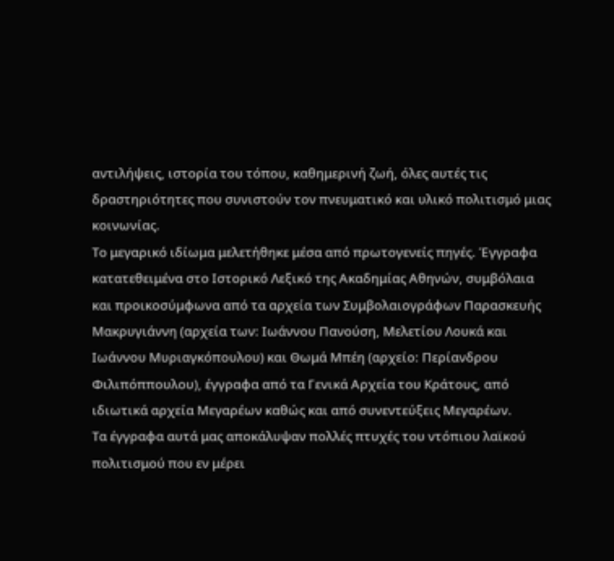αντιλήψεις, ιστορία του τόπου, καθημερινή ζωή, όλες αυτές τις δραστηριότητες που συνιστούν τον πνευματικό και υλικό πολιτισμό μιας κοινωνίας.
Το μεγαρικό ιδίωμα μελετήθηκε μέσα από πρωτογενείς πηγές. Έγγραφα κατατεθειμένα στο Ιστορικό Λεξικό της Ακαδημίας Αθηνών, συμβόλαια και προικοσύμφωνα από τα αρχεία των Συμβολαιογράφων Παρασκευής Μακρυγιάννη (αρχεία των: Ιωάννου Πανούση, Μελετίου Λουκά και Ιωάννου Μυριαγκόπουλου) και Θωμά Μπέη (αρχείο: Περίανδρου Φιλιπόππουλου), έγγραφα από τα Γενικά Αρχεία του Κράτους, από ιδιωτικά αρχεία Μεγαρέων καθώς και από συνεντεύξεις Μεγαρέων.
Τα έγγραφα αυτά μας αποκάλυψαν πολλές πτυχές του ντόπιου λαϊκού πολιτισμού που εν μέρει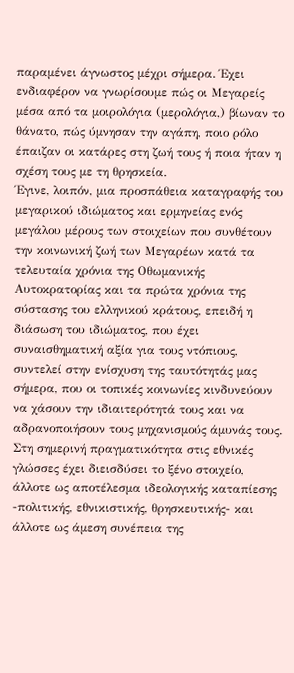παραμένει άγνωστος μέχρι σήμερα. Έχει ενδιαφέρον να γνωρίσουμε πώς οι Μεγαρείς μέσα από τα μοιρολόγια (μερολόγια,) βίωναν το θάνατο, πώς ύμνησαν την αγάπη, ποιο ρόλο έπαιζαν οι κατάρες στη ζωή τους ή ποια ήταν η σχέση τους με τη θρησκεία.
Έγινε, λοιπόν, μια προσπάθεια καταγραφής του μεγαρικού ιδιώματος και ερμηνείας ενός μεγάλου μέρους των στοιχείων που συνθέτουν την κοινωνική ζωή των Μεγαρέων κατά τα τελευταία χρόνια της Οθωμανικής Αυτοκρατορίας και τα πρώτα χρόνια της σύστασης του ελληνικού κράτους, επειδή η διάσωση του ιδιώματος, που έχει συναισθηματική αξία για τους ντόπιους, συντελεί στην ενίσχυση της ταυτότητάς μας σήμερα, που οι τοπικές κοινωνίες κινδυνεύουν να χάσουν την ιδιαιτερότητά τους και να αδρανοποιήσουν τους μηχανισμούς άμυνάς τους.
Στη σημερινή πραγματικότητα στις εθνικές γλώσσες έχει διεισδύσει το ξένο στοιχείο, άλλοτε ως αποτέλεσμα ιδεολογικής καταπίεσης -πολιτικής, εθνικιστικής, θρησκευτικής- και άλλοτε ως άμεση συνέπεια της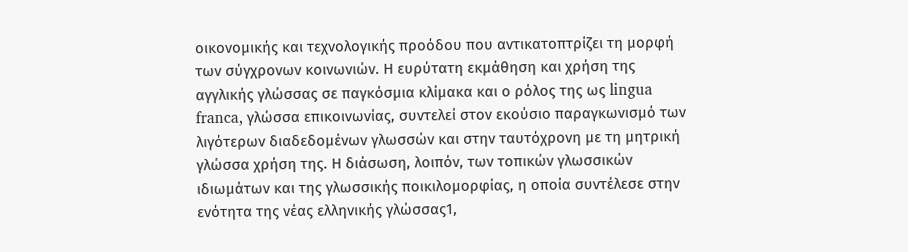οικονομικής και τεχνολογικής προόδου που αντικατοπτρίζει τη μορφή των σύγχρονων κοινωνιών. Η ευρύτατη εκμάθηση και χρήση της αγγλικής γλώσσας σε παγκόσμια κλίμακα και ο ρόλος της ως lingua franca, γλώσσα επικοινωνίας, συντελεί στον εκούσιο παραγκωνισμό των λιγότερων διαδεδομένων γλωσσών και στην ταυτόχρονη με τη μητρική γλώσσα χρήση της. Η διάσωση, λοιπόν, των τοπικών γλωσσικών ιδιωμάτων και της γλωσσικής ποικιλομορφίας, η οποία συντέλεσε στην ενότητα της νέας ελληνικής γλώσσας1,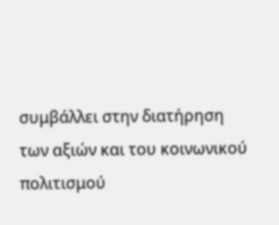συμβάλλει στην διατήρηση των αξιών και του κοινωνικού πολιτισμού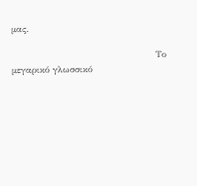μας.

                                                Το μεγαρικό γλωσσικό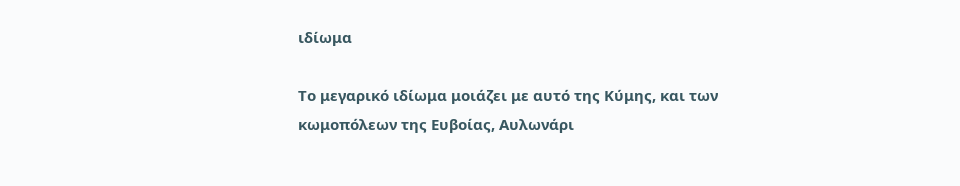ιδίωμα

Το μεγαρικό ιδίωμα μοιάζει με αυτό της Κύμης, και των κωμοπόλεων της Ευβοίας, Αυλωνάρι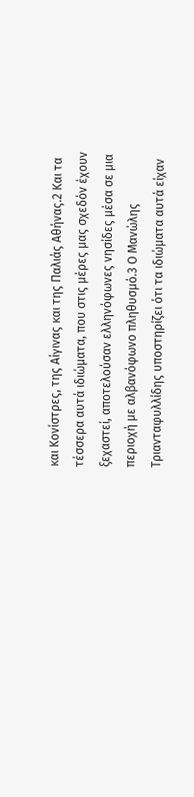και Κονίστρες, της Αίγινας και της Παλιάς Αθήνας.2 Και τα τέσσερα αυτά ιδιώματα, που στις μέρες μας σχεδόν έχουν ξεχαστεί, αποτελούσαν ελληνόφωνες νησίδες μέσα σε μια περιοχή με αλβανόφωνο πληθυσμό.3 Ο Μανώλης Τριανταφυλλίδης υποστηρίζει ότι τα ιδιώματα αυτά είχαν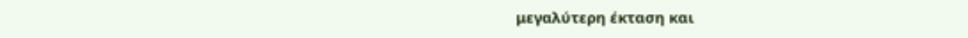μεγαλύτερη έκταση και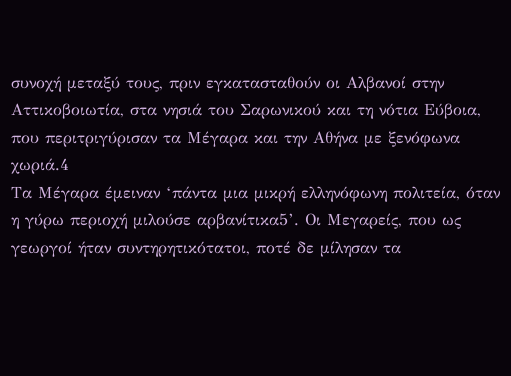συνοχή μεταξύ τους, πριν εγκατασταθούν οι Αλβανοί στην Αττικοβοιωτία, στα νησιά του Σαρωνικού και τη νότια Εύβοια, που περιτριγύρισαν τα Μέγαρα και την Αθήνα με ξενόφωνα χωριά.4
Τα Μέγαρα έμειναν ‘πάντα μια μικρή ελληνόφωνη πολιτεία, όταν η γύρω περιοχή μιλούσε αρβανίτικα5’. Οι Μεγαρείς, που ως γεωργοί ήταν συντηρητικότατοι, ποτέ δε μίλησαν τα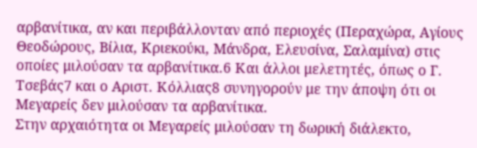αρβανίτικα, αν και περιβάλλονταν από περιοχές (Περαχώρα, Αγίους Θεοδώρους, Βίλια, Κριεκούκι, Μάνδρα, Ελευσίνα, Σαλαμίνα) στις οποίες μιλούσαν τα αρβανίτικα.6 Και άλλοι μελετητές, όπως ο Γ. Τσεβάς7 και ο Αριστ. Κόλλιας8 συνηγορούν με την άποψη ότι οι Μεγαρείς δεν μιλούσαν τα αρβανίτικα.
Στην αρχαιότητα οι Μεγαρείς μιλούσαν τη δωρική διάλεκτο,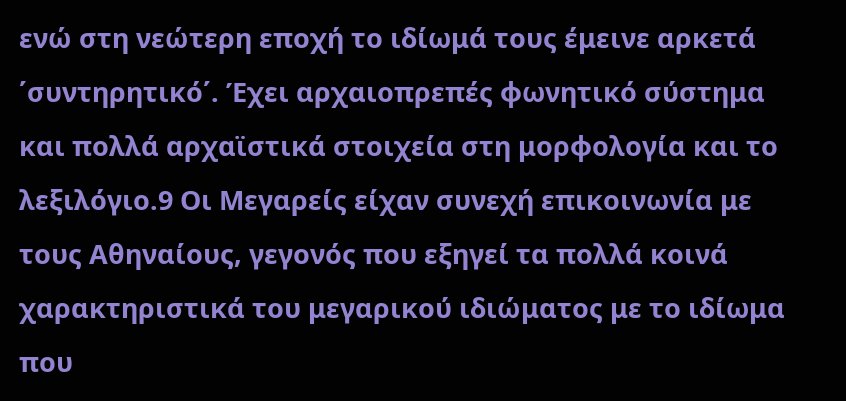ενώ στη νεώτερη εποχή το ιδίωμά τους έμεινε αρκετά ΄συντηρητικό΄. Έχει αρχαιοπρεπές φωνητικό σύστημα και πολλά αρχαϊστικά στοιχεία στη μορφολογία και το λεξιλόγιο.9 Οι Μεγαρείς είχαν συνεχή επικοινωνία με τους Αθηναίους, γεγονός που εξηγεί τα πολλά κοινά χαρακτηριστικά του μεγαρικού ιδιώματος με το ιδίωμα που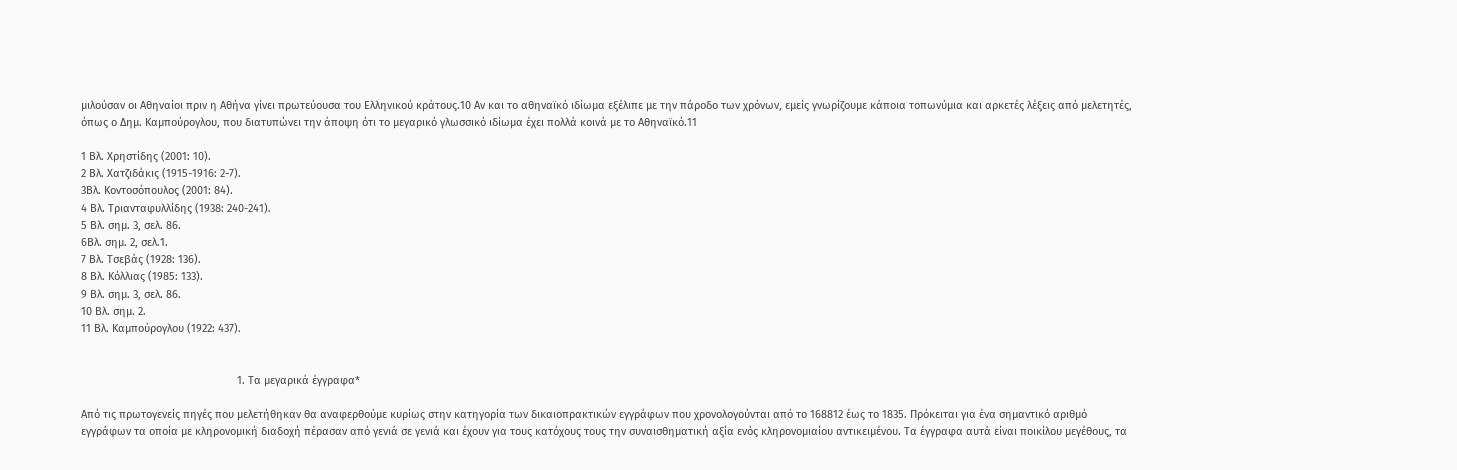μιλούσαν οι Αθηναίοι πριν η Αθήνα γίνει πρωτεύουσα του Ελληνικού κράτους.10 Αν και το αθηναϊκό ιδίωμα εξέλιπε με την πάροδο των χρόνων, εμείς γνωρίζουμε κάποια τοπωνύμια και αρκετές λέξεις από μελετητές, όπως ο Δημ. Καμπούρογλου, που διατυπώνει την άποψη ότι το μεγαρικό γλωσσικό ιδίωμα έχει πολλά κοινά με το Αθηναϊκό.11

1 Βλ. Χρηστίδης (2001: 10).
2 Βλ. Χατζιδάκις (1915-1916: 2-7).
3Βλ. Κοντοσόπουλος (2001: 84).
4 Βλ. Τριανταφυλλίδης (1938: 240-241).
5 Βλ. σημ. 3, σελ. 86.
6Βλ. σημ. 2, σελ.1.
7 Βλ. Τσεβάς (1928: 136).
8 Βλ. Κόλλιας (1985: 133).
9 Βλ. σημ. 3, σελ. 86.
10 Βλ. σημ. 2.
11 Βλ. Καμπούρογλου (1922: 437).


                                                    1. Τα μεγαρικά έγγραφα*

Από τις πρωτογενείς πηγές που μελετήθηκαν θα αναφερθούμε κυρίως στην κατηγορία των δικαιοπρακτικών εγγράφων που χρονολογούνται από το 168812 έως το 1835. Πρόκειται για ένα σημαντικό αριθμό εγγράφων τα οποία με κληρονομική διαδοχή πέρασαν από γενιά σε γενιά και έχουν για τους κατόχους τους την συναισθηματική αξία ενός κληρονομιαίου αντικειμένου. Τα έγγραφα αυτά είναι ποικίλου μεγέθους, τα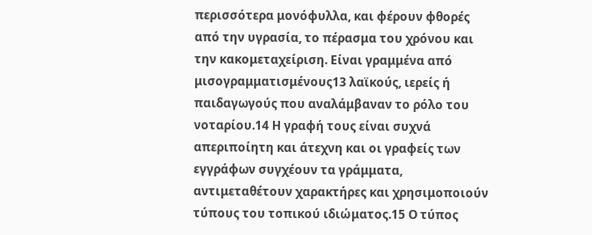περισσότερα μονόφυλλα, και φέρουν φθορές από την υγρασία, το πέρασμα του χρόνου και την κακομεταχείριση. Είναι γραμμένα από μισογραμματισμένους13 λαϊκούς, ιερείς ή παιδαγωγούς που αναλάμβαναν το ρόλο του νοταρίου.14 Η γραφή τους είναι συχνά απεριποίητη και άτεχνη και οι γραφείς των εγγράφων συγχέουν τα γράμματα, αντιμεταθέτουν χαρακτήρες και χρησιμοποιούν τύπους του τοπικού ιδιώματος.15 Ο τύπος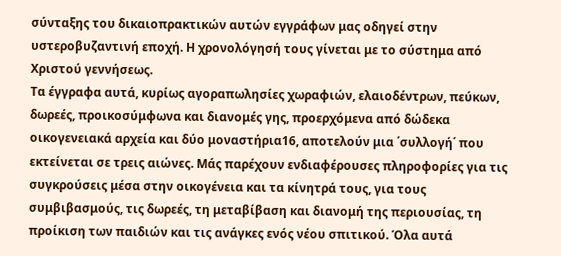σύνταξης του δικαιοπρακτικών αυτών εγγράφων μας οδηγεί στην υστεροβυζαντινή εποχή. Η χρονολόγησή τους γίνεται με το σύστημα από Χριστού γεννήσεως.
Τα έγγραφα αυτά, κυρίως αγοραπωλησίες χωραφιών, ελαιοδέντρων, πεύκων, δωρεές, προικοσύμφωνα και διανομές γης, προερχόμενα από δώδεκα οικογενειακά αρχεία και δύο μοναστήρια16, αποτελούν μια ΄συλλογή΄ που εκτείνεται σε τρεις αιώνες. Μάς παρέχουν ενδιαφέρουσες πληροφορίες για τις συγκρούσεις μέσα στην οικογένεια και τα κίνητρά τους, για τους συμβιβασμούς, τις δωρεές, τη μεταβίβαση και διανομή της περιουσίας, τη προίκιση των παιδιών και τις ανάγκες ενός νέου σπιτικού. Όλα αυτά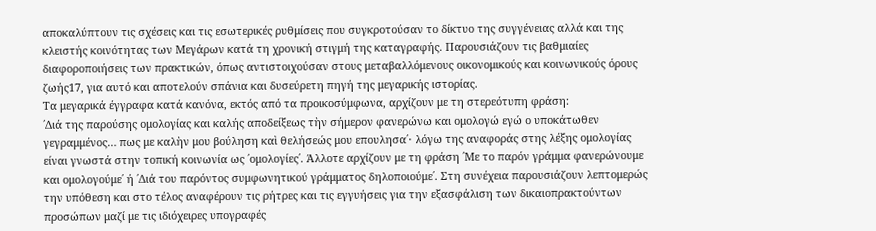αποκαλύπτουν τις σχέσεις και τις εσωτερικές ρυθμίσεις που συγκροτούσαν το δίκτυο της συγγένειας αλλά και της κλειστής κοινότητας των Μεγάρων κατά τη χρονική στιγμή της καταγραφής. Παρουσιάζουν τις βαθμιαίες διαφοροποιήσεις των πρακτικών, όπως αντιστοιχούσαν στους μεταβαλλόμενους οικονομικούς και κοινωνικούς όρους ζωής17, για αυτό και αποτελούν σπάνια και δυσεύρετη πηγή της μεγαρικής ιστορίας.
Τα μεγαρικά έγγραφα κατά κανόνα, εκτός από τα προικοσύμφωνα, αρχίζουν με τη στερεότυπη φράση:
΄Διά της παρούσης ομολογίας και καλής αποδείξεως τὴν σήμερον φανερώνω και ομολογώ εγώ ο υποκάτωθεν γεγραμμένος… πως με καλὴν μου βούληση καὶ θελήσεώς μου επουλησα΄∙ λόγω της αναφοράς στης λέξης ομολογίας είναι γνωστά στην τοπική κοινωνία ως ΄ομολογίες΄. Άλλοτε αρχίζουν με τη φράση ΄Με το παρόν γράμμα φανερώνουμε και ομολογούμε΄ ή ΄Διά του παρόντος συμφωνητικού γράμματος δηλοποιούμε΄. Στη συνέχεια παρουσιάζουν λεπτομερώς την υπόθεση και στο τέλος αναφέρουν τις ρήτρες και τις εγγυήσεις για την εξασφάλιση των δικαιοπρακτούντων προσώπων μαζί με τις ιδιόχειρες υπογραφές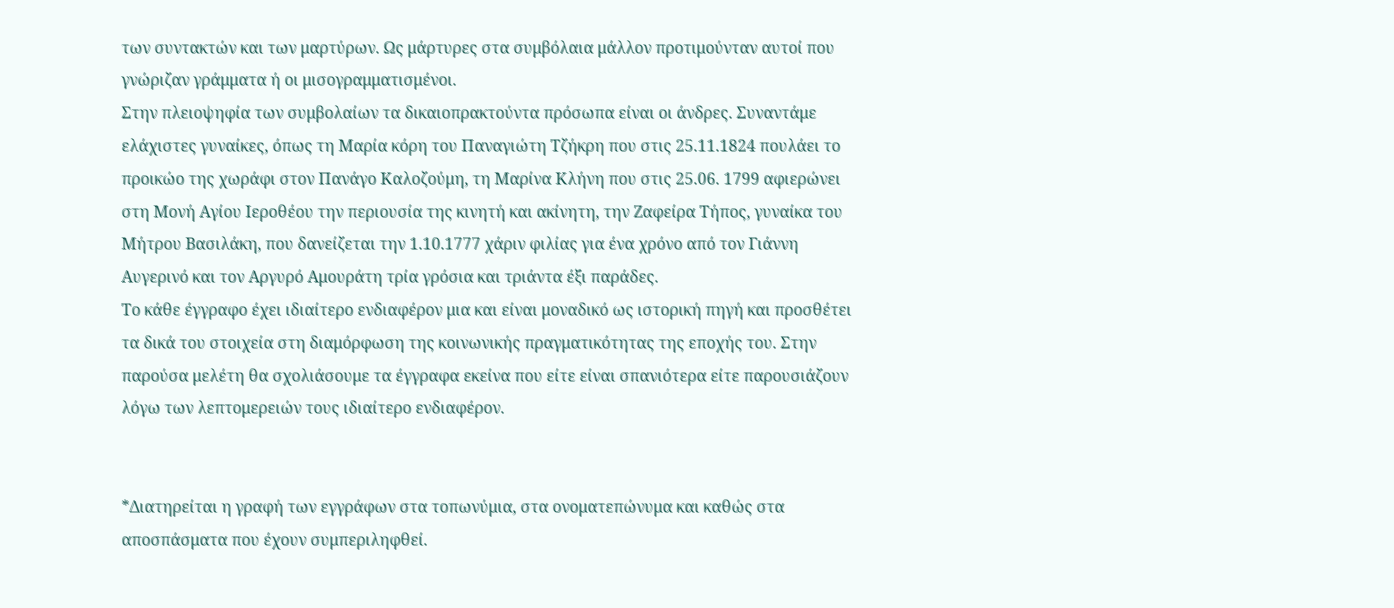των συντακτών και των μαρτύρων. Ως μάρτυρες στα συμβόλαια μάλλον προτιμούνταν αυτοί που γνώριζαν γράμματα ή οι μισογραμματισμένοι.
Στην πλειοψηφία των συμβολαίων τα δικαιοπρακτούντα πρόσωπα είναι οι άνδρες. Συναντάμε ελάχιστες γυναίκες, όπως τη Μαρία κόρη του Παναγιώτη Τζήκρη που στις 25.11.1824 πουλάει το προικώο της χωράφι στον Πανάγο Καλοζούμη, τη Μαρίνα Κλήνη που στις 25.06. 1799 αφιερώνει στη Μονή Αγίου Ιεροθέου την περιουσία της κινητή και ακίνητη, την Ζαφείρα Τήπος, γυναίκα του Μήτρου Βασιλάκη, που δανείζεται την 1.10.1777 χάριν φιλίας για ένα χρόνο από τον Γιάννη Αυγερινό και τον Αργυρό Αμουράτη τρία γρόσια και τριάντα έξι παράδες.
Το κάθε έγγραφο έχει ιδιαίτερο ενδιαφέρον μια και είναι μοναδικό ως ιστορική πηγή και προσθέτει τα δικά του στοιχεία στη διαμόρφωση της κοινωνικής πραγματικότητας της εποχής του. Στην παρούσα μελέτη θα σχολιάσουμε τα έγγραφα εκείνα που είτε είναι σπανιότερα είτε παρουσιάζουν λόγω των λεπτομερειών τους ιδιαίτερο ενδιαφέρον.


*Διατηρείται η γραφή των εγγράφων στα τοπωνύμια, στα ονοματεπώνυμα και καθώς στα αποσπάσματα που έχουν συμπεριληφθεί.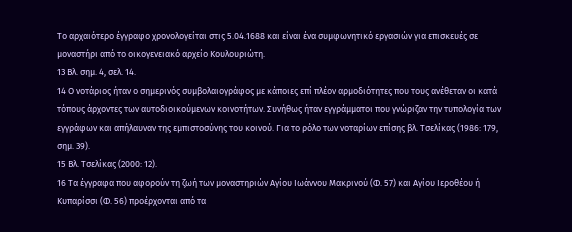Το αρχαιότερο έγγραφο χρονολογείται στις 5.04.1688 και είναι ένα συμφωνητικό εργασιών για επισκευές σε μοναστήρι από το οικογενειακό αρχείο Κουλουριώτη.
13 Βλ. σημ. 4, σελ. 14.
14 Ο νοτάριος ήταν ο σημερινός συμβολαιογράφος με κάποιες επί πλέον αρμοδιότητες που τους ανέθεταν οι κατά τόπους άρχοντες των αυτοδιοικούμενων κοινοτήτων. Συνήθως ήταν εγγράμματοι που γνώριζαν την τυπολογία των εγγράφων και απήλαυναν της εμπιστοσύνης του κοινού. Για το ρόλο των νοταρίων επίσης βλ. Τσελίκας (1986: 179, σημ. 39).
15 Βλ. Τσελίκας (2000: 12).
16 Τα έγγραφα που αφορούν τη ζωή των μοναστηριών Αγίου Ιωάννου Μακρινού (Φ. 57) και Αγίου Ιεροθέου ή Κυπαρίσσι (Φ. 56) προέρχονται από τα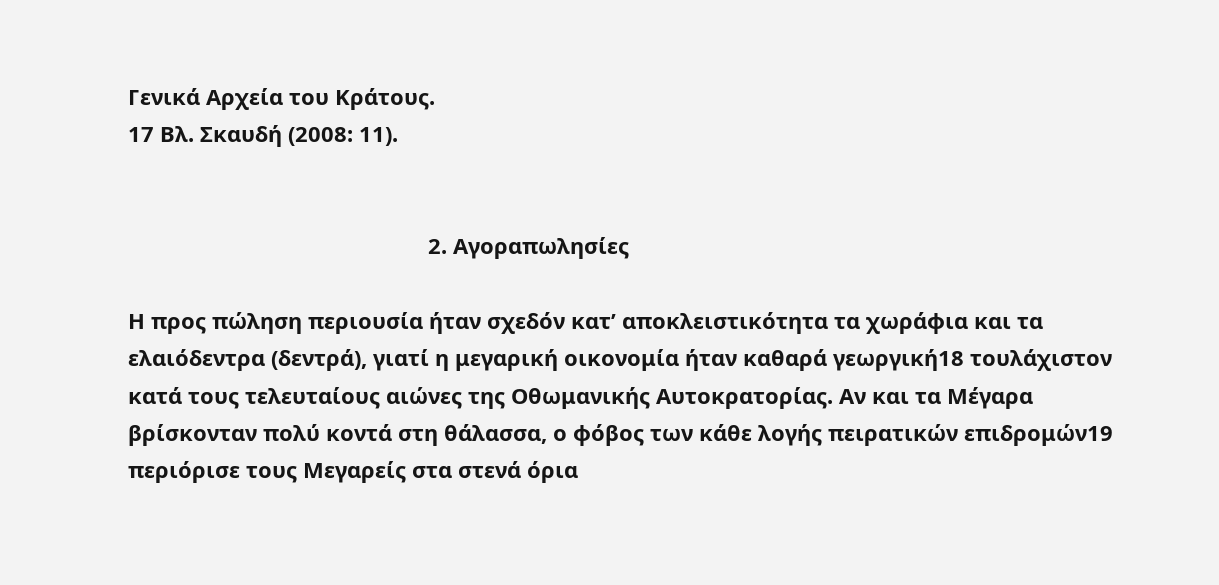Γενικά Αρχεία του Κράτους.
17 Βλ. Σκαυδή (2008: 11).


                                                  2. Αγοραπωλησίες

Η προς πώληση περιουσία ήταν σχεδόν κατ’ αποκλειστικότητα τα χωράφια και τα ελαιόδεντρα (δεντρά), γιατί η μεγαρική οικονομία ήταν καθαρά γεωργική18 τουλάχιστον κατά τους τελευταίους αιώνες της Οθωμανικής Αυτοκρατορίας. Αν και τα Μέγαρα βρίσκονταν πολύ κοντά στη θάλασσα, ο φόβος των κάθε λογής πειρατικών επιδρομών19 περιόρισε τους Μεγαρείς στα στενά όρια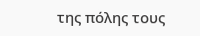της πόλης τους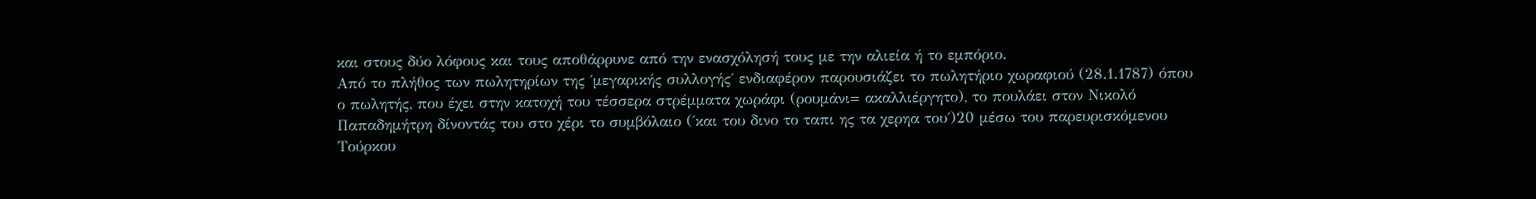και στους δύο λόφους και τους αποθάρρυνε από την ενασχόλησή τους με την αλιεία ή το εμπόριο.
Από το πλήθος των πωλητηρίων της ΄μεγαρικής συλλογής΄ ενδιαφέρον παρουσιάζει το πωλητήριο χωραφιού (28.1.1787) όπου ο πωλητής, που έχει στην κατοχή του τέσσερα στρέμματα χωράφι (ρουμάνι= ακαλλιέργητο), το πουλάει στον Νικολό Παπαδημήτρη δίνοντάς του στο χέρι το συμβόλαιο (΄και του δινο το ταπι ης τα χερηα του΄)20 μέσω του παρευρισκόμενου Τούρκου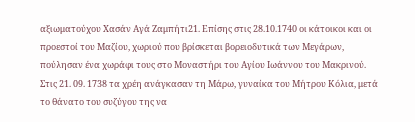αξιωματούχου Χασάν Αγά Ζαμπήτι21. Επίσης στις 28.10.1740 οι κάτοικοι και οι προεστοί του Μαζίου, χωριού που βρίσκεται βορειοδυτικά των Μεγάρων, πούλησαν ένα χωράφι τους στο Μοναστήρι του Αγίου Ιωάννου του Μακρινού. Στις 21. 09. 1738 τα χρέη ανάγκασαν τη Μάρω, γυναίκα του Μήτρου Κόλια, μετά το θάνατο του συζύγου της να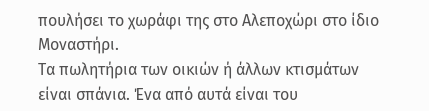πουλήσει το χωράφι της στο Αλεποχώρι στο ίδιο Μοναστήρι.
Τα πωλητήρια των οικιών ή άλλων κτισμάτων είναι σπάνια. Ένα από αυτά είναι του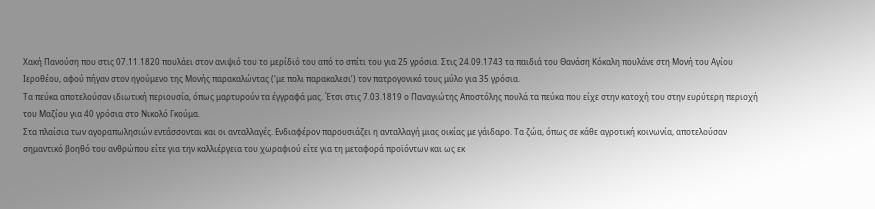Χακή Πανούση που στις 07.11.1820 πουλάει στον ανιψιό του το μερίδιό του από το σπίτι του για 25 γρόσια. Στις 24.09.1743 τα παιδιά του Θανάση Κόκαλη πουλάνε στη Μονή του Αγίου Ιεροθέου, αφού πήγαν στον ηγούμενο της Μονής παρακαλώντας (‘με πολι παρακαλεσι’) τον πατρογονικό τους μύλο για 35 γρόσια.
Τα πεύκα αποτελούσαν ιδιωτική περιουσία, όπως μαρτυρούν τα έγγραφά μας. Έτσι στις 7.03.1819 ο Παναγιώτης Αποστόλης πουλά τα πεύκα που είχε στην κατοχή του στην ευρύτερη περιοχή του Μαζίου για 40 γρόσια στο Νικολό Γκούμα.
Στα πλαίσια των αγοραπωλησιών εντάσσονται και οι ανταλλαγές. Ενδιαφέρον παρουσιάζει η ανταλλαγή μιας οικίας με γάιδαρο. Τα ζώα, όπως σε κάθε αγροτική κοινωνία, αποτελούσαν σημαντικό βοηθό του ανθρώπου είτε για την καλλιέργεια του χωραφιού είτε για τη μεταφορά προϊόντων και ως εκ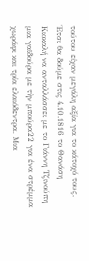τούτου είχαν μεγάλη αξία για το κάτοχό τους. Έτσι θα δούμε στις 4.10.1816 το Θανάση Κιοκαλή να ανταλλάσσει με το Γιάννη Τζινούπη μια γαϊδούρα με τὴν μπούρα22 για ένα στρέμμα χωράφι και τρία ελαιόδεντρα. Μια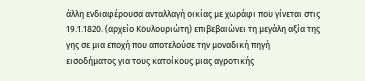άλλη ενδιαφέρουσα ανταλλαγή οικίας με χωράφι που γίνεται στις 19.1.1820. (αρχείο Κουλουριώτη) επιβεβαιώνει τη μεγάλη αξία της γης σε μια εποχή που αποτελούσε την μοναδική πηγή εισοδήματος για τους κατοίκους μιας αγροτικής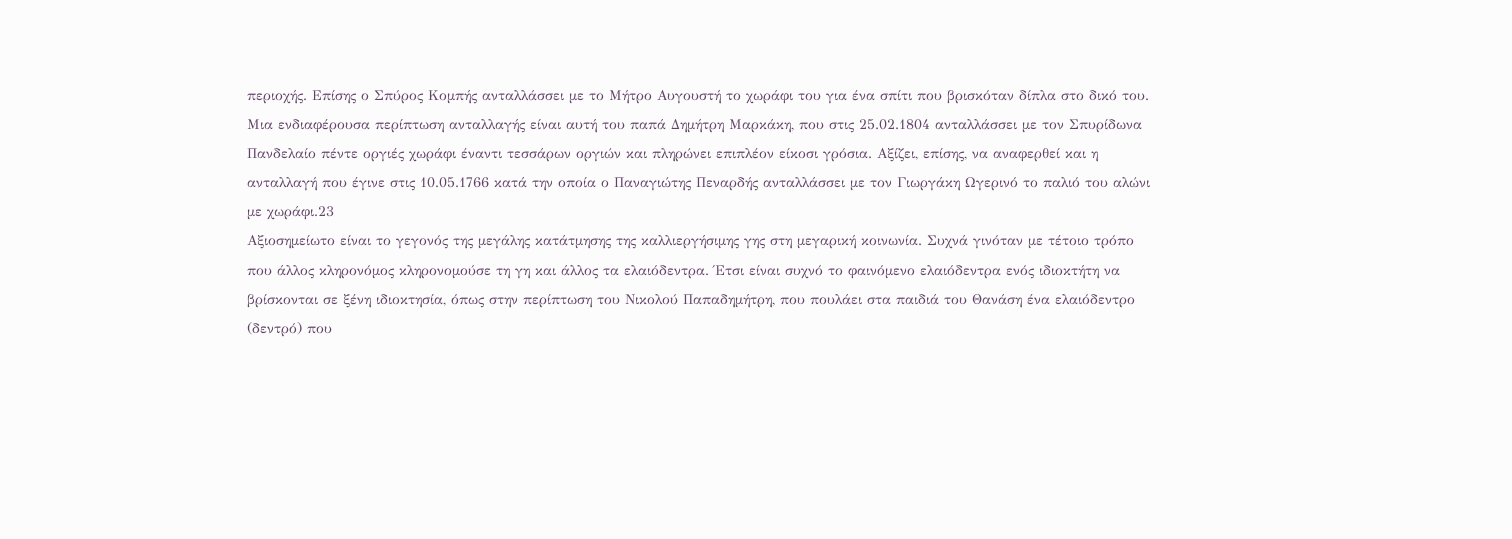περιοχής. Επίσης ο Σπύρος Κομπής ανταλλάσσει με το Μήτρο Αυγουστή το χωράφι του για ένα σπίτι που βρισκόταν δίπλα στο δικό του. Μια ενδιαφέρουσα περίπτωση ανταλλαγής είναι αυτή του παπά Δημήτρη Μαρκάκη, που στις 25.02.1804 ανταλλάσσει με τον Σπυρίδωνα Πανδελαίο πέντε οργιές χωράφι έναντι τεσσάρων οργιών και πληρώνει επιπλέον είκοσι γρόσια. Αξίζει, επίσης, να αναφερθεί και η ανταλλαγή που έγινε στις 10.05.1766 κατά την οποία ο Παναγιώτης Πεναρδής ανταλλάσσει με τον Γιωργάκη Ωγερινό το παλιό του αλώνι με χωράφι.23
Αξιοσημείωτο είναι το γεγονός της μεγάλης κατάτμησης της καλλιεργήσιμης γης στη μεγαρική κοινωνία. Συχνά γινόταν με τέτοιο τρόπο που άλλος κληρονόμος κληρονομούσε τη γη και άλλος τα ελαιόδεντρα. Έτσι είναι συχνό το φαινόμενο ελαιόδεντρα ενός ιδιοκτήτη να βρίσκονται σε ξένη ιδιοκτησία, όπως στην περίπτωση του Νικολού Παπαδημήτρη, που πουλάει στα παιδιά του Θανάση ένα ελαιόδεντρο (δεντρό) που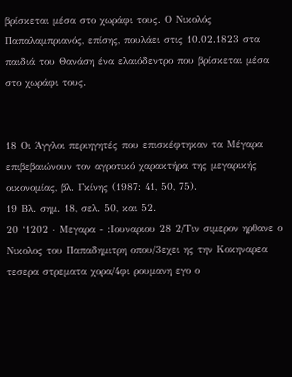βρίσκεται μέσα στο χωράφι τους. Ο Νικολός Παπαλαμπριανός, επίσης, πουλάει στις 10.02.1823 στα παιδιά του Θανάση ένα ελαιόδεντρο που βρίσκεται μέσα στο χωράφι τους.


18 Οι Άγγλοι περιηγητές που επισκέφτηκαν τα Μέγαρα επιβεβαιώνουν τον αγροτικό χαρακτήρα της μεγαρικής οικονομίας, βλ. Γκίνης (1987: 41, 50, 75).
19 Βλ. σημ. 18, σελ. 50, και 52.
20 ‘1202 ∙ Μεγαρα - :Ιουναριου 28 2/Τιν σιμερον ηρθανε ο Νικολος του Παπαδημιτρη οπου/3εχει ης την Κοκηναρεα τεσερα στρεματα χορα/4φι ρουμανη εγο ο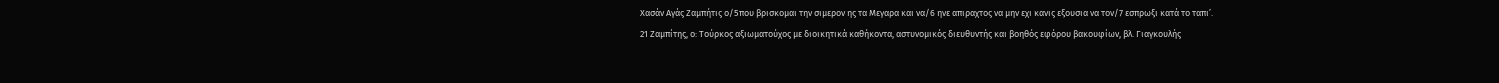Χασάν Αγάς Ζαμπήτις ο/5που βρισκομαι την σιμερον ης τα Μεγαρα και να/6 ηνε απιραχτος να μην εχι κανις εξουσια να τον/7 εσπρωξι κατά το ταπι’.
21 Ζαμπίτης, ο: Τούρκος αξιωματούχος με διοικητικά καθήκοντα, αστυνομικός διευθυντής και βοηθός εφόρου βακουφίων, βλ. Γιαγκουλής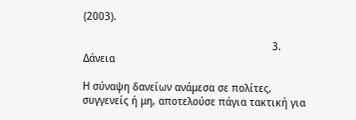(2003).

                                                               3. Δάνεια

Η σύναψη δανείων ανάμεσα σε πολίτες, συγγενείς ή μη, αποτελούσε πάγια τακτική για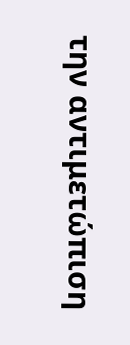την αντιμετώπιση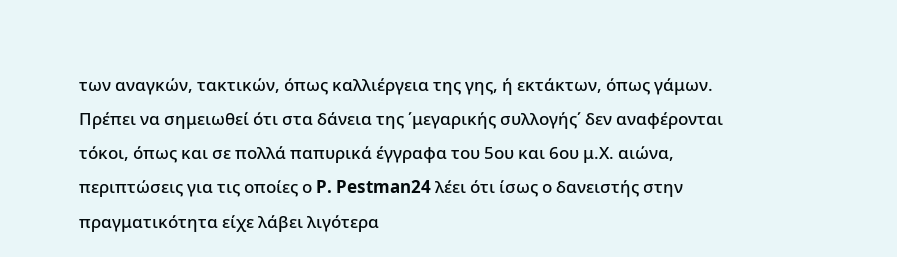των αναγκών, τακτικών, όπως καλλιέργεια της γης, ή εκτάκτων, όπως γάμων. Πρέπει να σημειωθεί ότι στα δάνεια της ΄μεγαρικής συλλογής΄ δεν αναφέρονται τόκοι, όπως και σε πολλά παπυρικά έγγραφα του 5ου και 6ου μ.Χ. αιώνα, περιπτώσεις για τις οποίες ο P. Pestman24 λέει ότι ίσως ο δανειστής στην πραγματικότητα είχε λάβει λιγότερα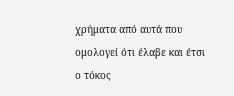χρήματα από αυτά που ομολογεί ότι έλαβε και έτσι ο τόκος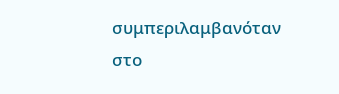συμπεριλαμβανόταν στο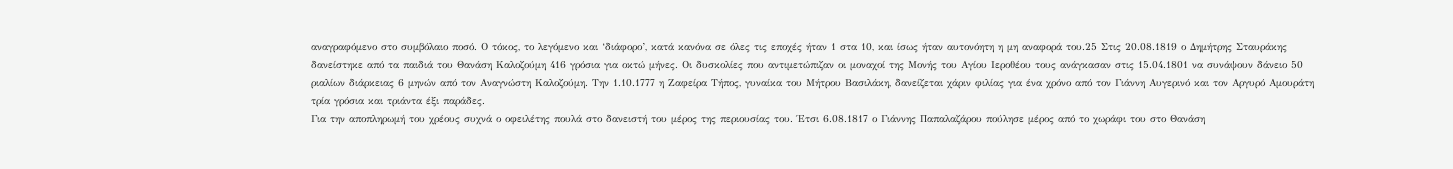αναγραφόμενο στο συμβόλαιο ποσό. Ο τόκος, το λεγόμενο και ‘διάφορο’, κατά κανόνα σε όλες τις εποχές ήταν 1 στα 10, και ίσως ήταν αυτονόητη η μη αναφορά του.25 Στις 20.08.1819 ο Δημήτρης Σταυράκης δανείστηκε από τα παιδιά του Θανάση Καλοζούμη 416 γρόσια για οκτώ μήνες. Οι δυσκολίες που αντιμετώπιζαν οι μοναχοί της Μονής του Αγίου Ιεροθέου τους ανάγκασαν στις 15.04.1801 να συνάψουν δάνειο 50 ριαλίων διάρκειας 6 μηνών από τον Αναγνώστη Καλοζούμη. Την 1.10.1777 η Ζαφείρα Τήπος, γυναίκα του Μήτρου Βασιλάκη, δανείζεται χάριν φιλίας για ένα χρόνο από τον Γιάννη Αυγερινό και τον Αργυρό Αμουράτη τρία γρόσια και τριάντα έξι παράδες.
Για την αποπληρωμή του χρέους συχνά ο οφειλέτης πουλά στο δανειστή του μέρος της περιουσίας του. Έτσι 6.08.1817 ο Γιάννης Παπαλαζάρου πούλησε μέρος από το χωράφι του στο Θανάση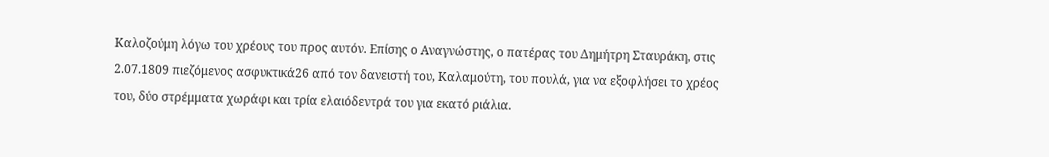Καλοζούμη λόγω του χρέους του προς αυτόν. Επίσης ο Αναγνώστης, ο πατέρας του Δημήτρη Σταυράκη, στις 2.07.1809 πιεζόμενος ασφυκτικά26 από τον δανειστή του, Καλαμούτη, του πουλά, για να εξοφλήσει το χρέος του, δύο στρέμματα χωράφι και τρία ελαιόδεντρά του για εκατό ριάλια.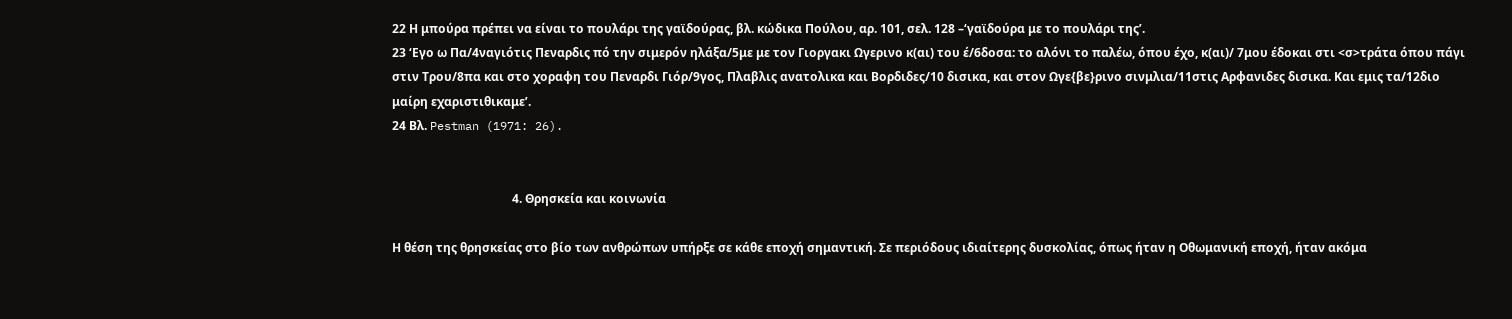22 Η μπούρα πρέπει να είναι το πουλάρι της γαϊδούρας, βλ. κώδικα Πούλου, αρ. 101, σελ. 128 –‘γαϊδούρα με το πουλάρι της’.
23 ‘Εγο ω Πα/4ναγιότις Πεναρδις πό την σιμερόν ηλάξα/5με με τον Γιοργακι Ωγερινο κ(αι) του έ/6δοσα: το αλόνι το παλέω, όπου έχο, κ(αι)/ 7μου έδοκαι στι <σ>τράτα όπου πάγι στιν Τρου/8πα και στο χοραφη του Πεναρδι Γιόρ/9γος, Πλαβλις ανατολικα και Βορδιδες/10 δισικα, και στον Ωγε{βε}ρινο σινμλια/11στις Aρφανιδες δισικα. Και εμις τα/12διο μαίρη εχαριστιθικαμε’.
24 Βλ. Pestman (1971: 26).


                                        4. Θρησκεία και κοινωνία

Η θέση της θρησκείας στο βίο των ανθρώπων υπήρξε σε κάθε εποχή σημαντική. Σε περιόδους ιδιαίτερης δυσκολίας, όπως ήταν η Οθωμανική εποχή, ήταν ακόμα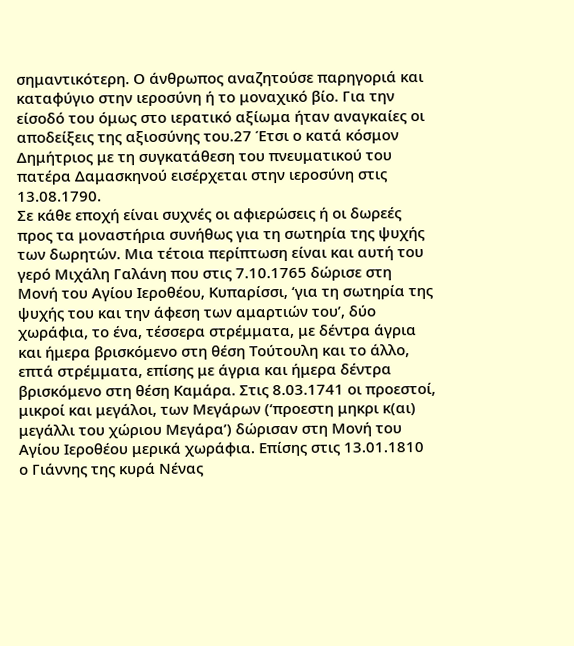σημαντικότερη. Ο άνθρωπος αναζητούσε παρηγοριά και καταφύγιο στην ιεροσύνη ή το μοναχικό βίο. Για την είσοδό του όμως στο ιερατικό αξίωμα ήταν αναγκαίες οι αποδείξεις της αξιοσύνης του.27 Έτσι ο κατά κόσμον Δημήτριος με τη συγκατάθεση του πνευματικού του πατέρα Δαμασκηνού εισέρχεται στην ιεροσύνη στις 13.08.1790.
Σε κάθε εποχή είναι συχνές οι αφιερώσεις ή οι δωρεές προς τα μοναστήρια συνήθως για τη σωτηρία της ψυχής των δωρητών. Μια τέτοια περίπτωση είναι και αυτή του γερό Μιχάλη Γαλάνη που στις 7.10.1765 δώρισε στη Μονή του Αγίου Ιεροθέου, Κυπαρίσσι, ‘για τη σωτηρία της ψυχής του και την άφεση των αμαρτιών του’, δύο χωράφια, το ένα, τέσσερα στρέμματα, με δέντρα άγρια και ήμερα βρισκόμενο στη θέση Τούτουλη και το άλλο, επτά στρέμματα, επίσης με άγρια και ήμερα δέντρα βρισκόμενο στη θέση Καμάρα. Στις 8.03.1741 οι προεστοί, μικροί και μεγάλοι, των Μεγάρων (‘προεστη μηκρι κ(αι) μεγάλλι του χώριου Μεγάρα’) δώρισαν στη Μονή του Αγίου Ιεροθέου μερικά χωράφια. Επίσης στις 13.01.1810 ο Γιάννης της κυρά Νένας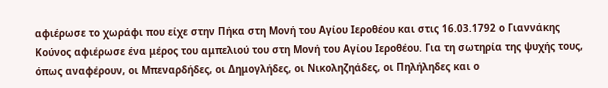αφιέρωσε το χωράφι που είχε στην Πήκα στη Μονή του Αγίου Ιεροθέου και στις 16.03.1792 ο Γιαννάκης Κούνος αφιέρωσε ένα μέρος του αμπελιού του στη Μονή του Αγίου Ιεροθέου. Για τη σωτηρία της ψυχής τους, όπως αναφέρουν, οι Μπεναρδήδες, οι Δημογλήδες, οι Νικοληζηάδες, οι Πηλήληδες και ο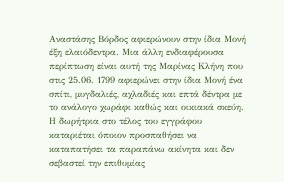Αναστάσης Βόρδος αφιερώνουν στην ίδια Μονή έξη ελαιόδεντρα. Μια άλλη ενδιαφέρουσα περίπτωση είναι αυτή της Μαρίνας Κλήνη που στις 25.06. 1799 αφιερώνει στην ίδια Μονή ένα σπίτι, μυγδαλιές, αχλαδιές και επτά δέντρα με το ανάλογο χωράφι καθώς και οικιακά σκεύη. Η δωρήτρια στο τέλος του εγγράφου καταριέται όποιον προσπαθήσει να καταπατήσει τα παραπάνω ακίνητα και δεν σεβαστεί την επιθυμίας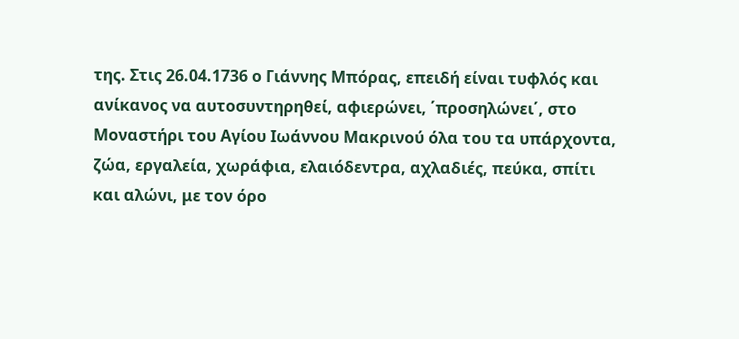της. Στις 26.04.1736 ο Γιάννης Μπόρας, επειδή είναι τυφλός και ανίκανος να αυτοσυντηρηθεί, αφιερώνει, ΄προσηλώνει΄, στο Μοναστήρι του Αγίου Ιωάννου Μακρινού όλα του τα υπάρχοντα, ζώα, εργαλεία, χωράφια, ελαιόδεντρα, αχλαδιές, πεύκα, σπίτι και αλώνι, με τον όρο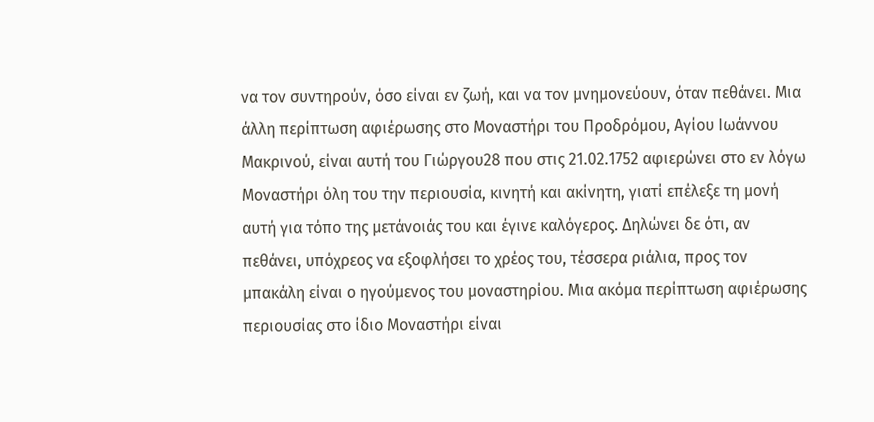να τον συντηρούν, όσο είναι εν ζωή, και να τον μνημονεύουν, όταν πεθάνει. Μια άλλη περίπτωση αφιέρωσης στο Μοναστήρι του Προδρόμου, Αγίου Ιωάννου Μακρινού, είναι αυτή του Γιώργου28 που στις 21.02.1752 αφιερώνει στο εν λόγω Μοναστήρι όλη του την περιουσία, κινητή και ακίνητη, γιατί επέλεξε τη μονή αυτή για τόπο της μετάνοιάς του και έγινε καλόγερος. Δηλώνει δε ότι, αν πεθάνει, υπόχρεος να εξοφλήσει το χρέος του, τέσσερα ριάλια, προς τον μπακάλη είναι ο ηγούμενος του μοναστηρίου. Μια ακόμα περίπτωση αφιέρωσης περιουσίας στο ίδιο Μοναστήρι είναι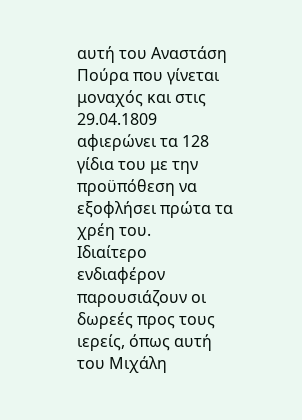αυτή του Αναστάση Πούρα που γίνεται μοναχός και στις 29.04.1809 αφιερώνει τα 128 γίδια του με την προϋπόθεση να εξοφλήσει πρώτα τα χρέη του.
Ιδιαίτερο ενδιαφέρον παρουσιάζουν οι δωρεές προς τους ιερείς, όπως αυτή του Μιχάλη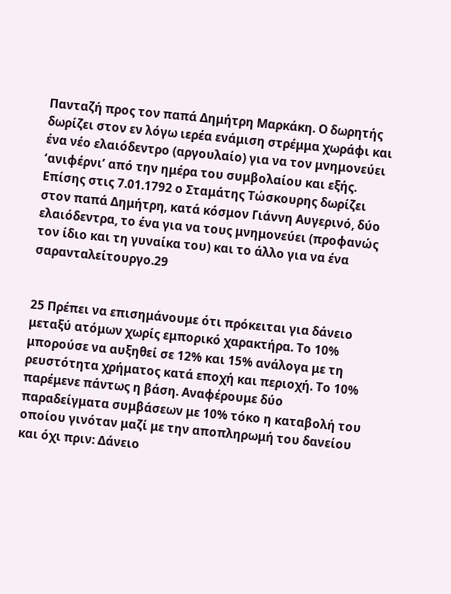Πανταζή προς τον παπά Δημήτρη Μαρκάκη. Ο δωρητής δωρίζει στον εν λόγω ιερέα ενάμιση στρέμμα χωράφι και ένα νέο ελαιόδεντρο (αργουλαίο) για να τον μνημονεύει ‘ανιφέρνι’ από την ημέρα του συμβολαίου και εξής. Επίσης στις 7.01.1792 ο Σταμάτης Τώσκουρης δωρίζει στον παπά Δημήτρη, κατά κόσμον Γιάννη Αυγερινό, δύο ελαιόδεντρα, το ένα για να τους μνημονεύει (προφανώς τον ίδιο και τη γυναίκα του) και το άλλο για να ένα σαρανταλείτουργο.29


25 Πρέπει να επισημάνουμε ότι πρόκειται για δάνειο μεταξύ ατόμων χωρίς εμπορικό χαρακτήρα. Το 10% μπορούσε να αυξηθεί σε 12% και 15% ανάλογα με τη ρευστότητα χρήματος κατά εποχή και περιοχή. Το 10% παρέμενε πάντως η βάση. Αναφέρουμε δύο παραδείγματα συμβάσεων με 10% τόκο η καταβολή του οποίου γινόταν μαζί με την αποπληρωμή του δανείου και όχι πριν: Δάνειο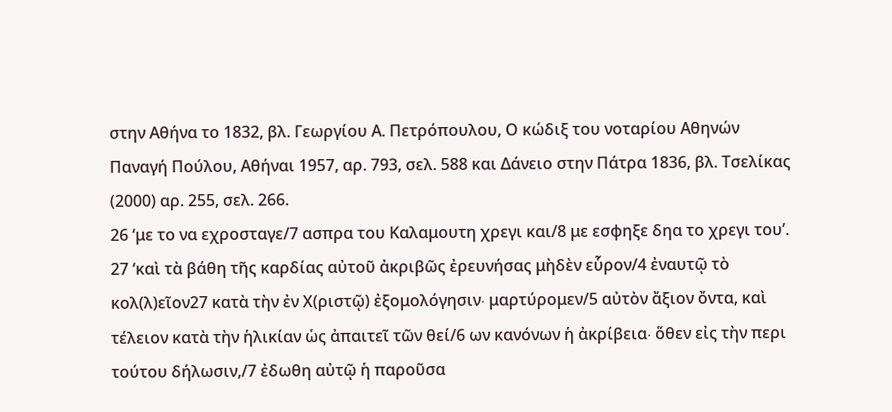στην Αθήνα το 1832, βλ. Γεωργίου Α. Πετρόπουλου, Ο κώδιξ του νοταρίου Αθηνών Παναγή Πούλου, Αθήναι 1957, αρ. 793, σελ. 588 και Δάνειο στην Πάτρα 1836, βλ. Τσελίκας (2000) αρ. 255, σελ. 266.
26 ‘με το να εχροσταγε/7 ασπρα του Καλαμουτη χρεγι και/8 με εσφηξε δηα το χρεγι του’.
27 ‘καὶ τὰ βάθη τῆς καρδίας αὐτοῦ ἀκριβῶς ἐρευνήσας μὴδὲν εὗρον/4 ἐναυτῷ τὸ κολ(λ)εῖον27 κατὰ τὴν ἐν Χ(ριστῷ) ἐξομολόγησιν∙ μαρτύρομεν/5 αὐτὸν ἄξιον ὄντα, καὶ τέλειον κατὰ τὴν ἡλικίαν ὡς ἀπαιτεῖ τῶν θεί/6 ων κανόνων ἡ ἀκρίβεια∙ ὅθεν εἰς τὴν περι τούτου δήλωσιν,/7 ἐδωθη αὐτῷ ἡ παροῦσα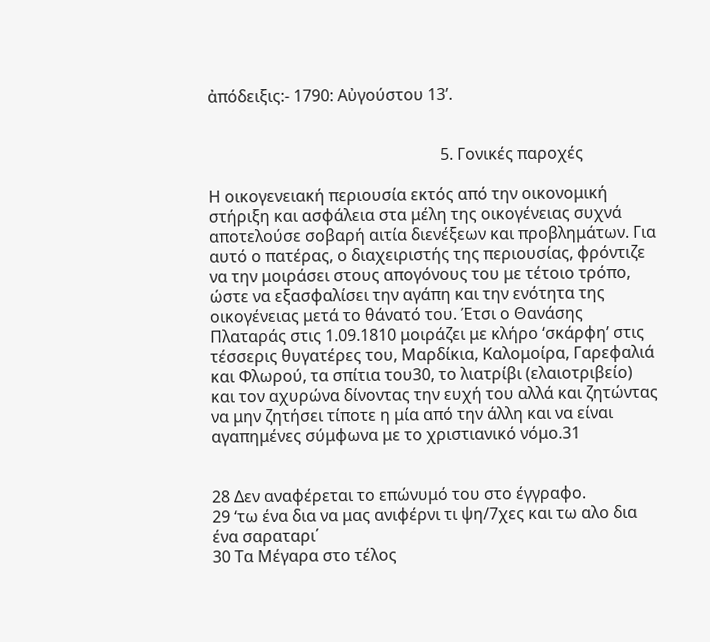ἀπόδειξις:- 1790: Αὐγούστου 13’.


                                                          5. Γονικές παροχές

Η οικογενειακή περιουσία εκτός από την οικονομική στήριξη και ασφάλεια στα μέλη της οικογένειας συχνά αποτελούσε σοβαρή αιτία διενέξεων και προβλημάτων. Για αυτό ο πατέρας, ο διαχειριστής της περιουσίας, φρόντιζε να την μοιράσει στους απογόνους του με τέτοιο τρόπο, ώστε να εξασφαλίσει την αγάπη και την ενότητα της οικογένειας μετά το θάνατό του. Έτσι ο Θανάσης Πλαταράς στις 1.09.1810 μοιράζει με κλήρο ‘σκάρφη’ στις τέσσερις θυγατέρες του, Μαρδίκια, Καλομοίρα, Γαρεφαλιά και Φλωρού, τα σπίτια του30, το λιατρίβι (ελαιοτριβείο) και τον αχυρώνα δίνοντας την ευχή του αλλά και ζητώντας να μην ζητήσει τίποτε η μία από την άλλη και να είναι αγαπημένες σύμφωνα με το χριστιανικό νόμο.31


28 Δεν αναφέρεται το επώνυμό του στο έγγραφο.
29 ‘τω ένα δια να μας ανιφέρνι τι ψη/7χες και τω αλο δια ένα σαραταρι΄
30 Τα Μέγαρα στο τέλος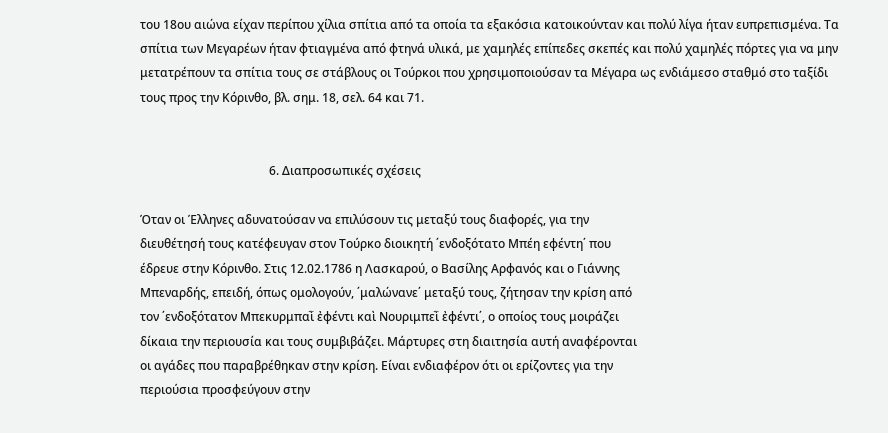του 18ου αιώνα είχαν περίπου χίλια σπίτια από τα οποία τα εξακόσια κατοικούνταν και πολύ λίγα ήταν ευπρεπισμένα. Τα σπίτια των Μεγαρέων ήταν φτιαγμένα από φτηνά υλικά, με χαμηλές επίπεδες σκεπές και πολύ χαμηλές πόρτες για να μην μετατρέπουν τα σπίτια τους σε στάβλους οι Τούρκοι που χρησιμοποιούσαν τα Μέγαρα ως ενδιάμεσο σταθμό στο ταξίδι τους προς την Κόρινθο, βλ. σημ. 18, σελ. 64 και 71.


                                           6. Διαπροσωπικές σχέσεις

Όταν οι Έλληνες αδυνατούσαν να επιλύσουν τις μεταξύ τους διαφορές, για την
διευθέτησή τους κατέφευγαν στον Τούρκο διοικητή ΄ενδοξότατο Μπέη εφέντη΄ που
έδρευε στην Κόρινθο. Στις 12.02.1786 η Λασκαρού, ο Βασίλης Αρφανός και ο Γιάννης
Μπεναρδής, επειδή, όπως ομολογούν, ΄μαλώνανε΄ μεταξύ τους, ζήτησαν την κρίση από
τον ΄ενδοξότατον Μπεκυρμπαῒ ἐφέντι καὶ Νουριμπεῒ ἐφέντι΄, ο οποίος τους μοιράζει
δίκαια την περιουσία και τους συμβιβάζει. Μάρτυρες στη διαιτησία αυτή αναφέρονται
οι αγάδες που παραβρέθηκαν στην κρίση. Είναι ενδιαφέρον ότι οι ερίζοντες για την
περιούσια προσφεύγουν στην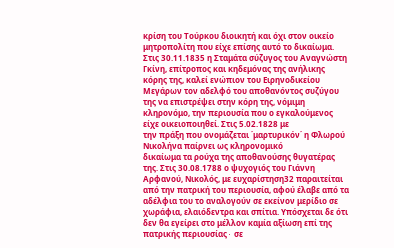κρίση του Τούρκου διοικητή και όχι στον οικείο
μητροπολίτη που είχε επίσης αυτό το δικαίωμα. Στις 30.11.1835 η Σταμάτα σύζυγος του Αναγνώστη Γκίνη, επίτροπος και κηδεμόνας της ανήλικης κόρης της, καλεί ενώπιον του Ειρηνοδικείου Μεγάρων τον αδελφό του αποθανόντος συζύγου της να επιστρέψει στην κόρη της, νόμιμη κληρονόμο, την περιουσία που ο εγκαλούμενος είχε οικειοποιηθεί. Στις 5.02.1828 με
την πράξη που ονομάζεται ΄μαρτυρικόν΄ η Φλωρού Νικολήνα παίρνει ως κληρονομικό
δικαίωμα τα ρούχα της αποθανούσης θυγατέρας της. Στις 30.08.1788 ο ψυχογιός του Γιάννη Αρφανού, Νικολός, με ευχαρίστηση32 παραιτείται από την πατρική του περιουσία, αφού έλαβε από τα αδέλφια του το αναλογούν σε εκείνον μερίδιο σε χωράφια, ελαιόδεντρα και σπίτια. Υπόσχεται δε ότι δεν θα εγείρει στο μέλλον καμία αξίωση επί της πατρικής περιουσίας∙ σε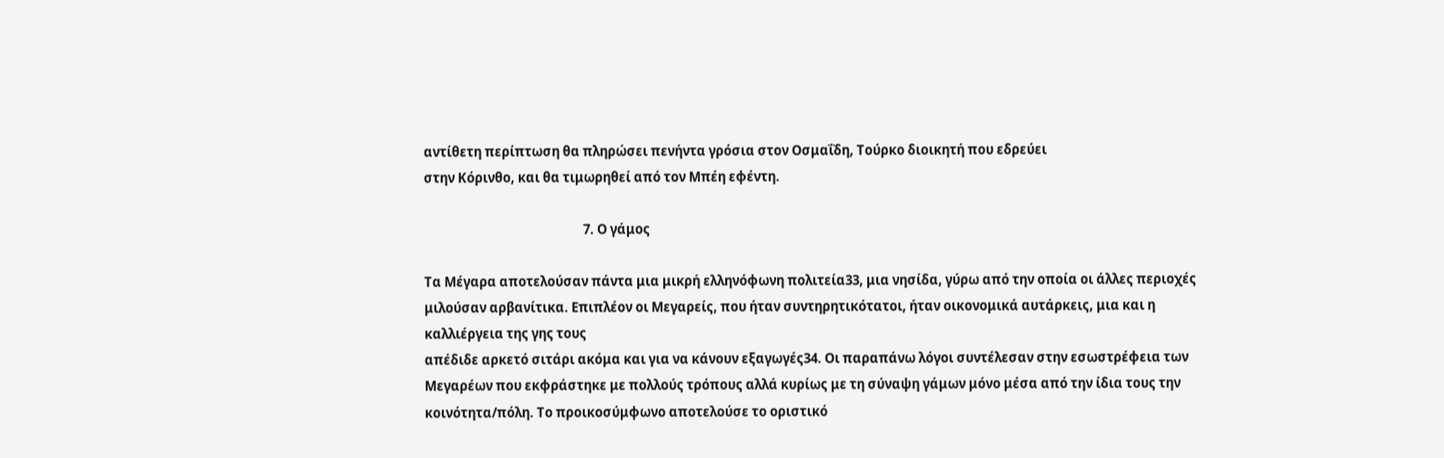αντίθετη περίπτωση θα πληρώσει πενήντα γρόσια στον Οσμαΐδη, Τούρκο διοικητή που εδρεύει
στην Κόρινθο, και θα τιμωρηθεί από τον Μπέη εφέντη.

                                                     7. Ο γάμος

Τα Μέγαρα αποτελούσαν πάντα μια μικρή ελληνόφωνη πολιτεία33, μια νησίδα, γύρω από την οποία οι άλλες περιοχές μιλούσαν αρβανίτικα. Επιπλέον οι Μεγαρείς, που ήταν συντηρητικότατοι, ήταν οικονομικά αυτάρκεις, μια και η καλλιέργεια της γης τους
απέδιδε αρκετό σιτάρι ακόμα και για να κάνουν εξαγωγές34. Οι παραπάνω λόγοι συντέλεσαν στην εσωστρέφεια των Μεγαρέων που εκφράστηκε με πολλούς τρόπους αλλά κυρίως με τη σύναψη γάμων μόνο μέσα από την ίδια τους την κοινότητα/πόλη. Το προικοσύμφωνο αποτελούσε το οριστικό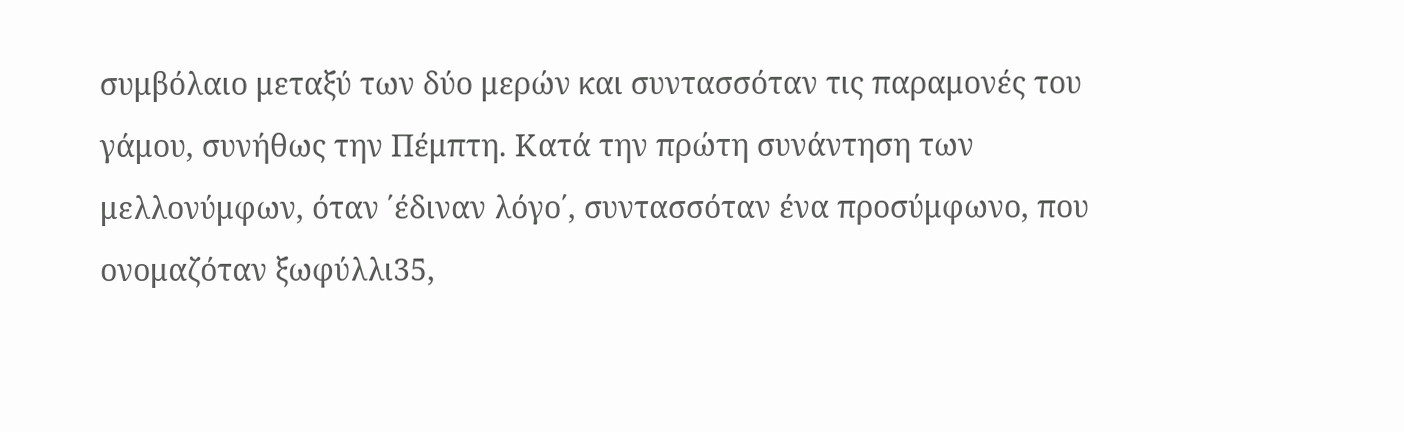συμβόλαιο μεταξύ των δύο μερών και συντασσόταν τις παραμονές του γάμου, συνήθως την Πέμπτη. Κατά την πρώτη συνάντηση των μελλονύμφων, όταν ΄έδιναν λόγο΄, συντασσόταν ένα προσύμφωνο, που ονομαζόταν ξωφύλλι35,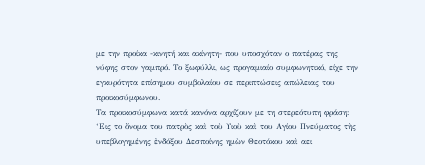με την προίκα -κινητή και ακίνητη- που υποσχόταν ο πατέρας της νύφης στον γαμπρό. Το ξωφύλλι, ως προγαμιαίο συμφωνητικό, είχε την εγκυρότητα επίσημου συμβολαίου σε περιπτώσεις απώλειας του προικοσύμφωνου.
Τα προικοσύμφωνα κατά κανόνα αρχίζουν με τη στερεότυπη φράση: ‘Εις το ὄνομα του πατρὸς καὶ τοὺ Υιοὺ καὶ του Αγίου Πνεύματος τὴς υπεβλογημένης ἐνδόξου Δεσποίνης ημὼν Θεοτόκου καὶ αει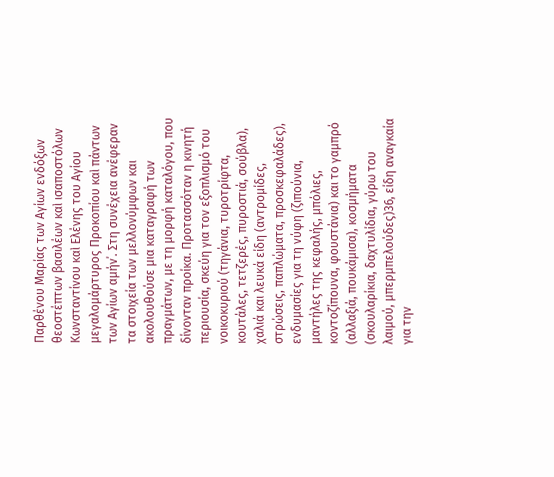Παρθένου Μαρίας των Αγίων ενδόξων θεοστέπτων βασιλέων καὶ ισαποστόλων Κωνσταντίνου καὶ Ελένης του Αγίου μεγαλομάρτυρος Προκοπίου καὶ πάντων των Αγίων αμήν΄. Στη συνέχεια ανέφεραν τα στοιχεία των μελλονύμφων και ακολουθούσε μια καταγραφή των πραγμάτων, με τη μορφή καταλόγου, που δίνονταν προίκα. Προτασσόταν η κινητή περιουσία, σκεύη για τον εξοπλισμό του νοικοκυριού (τηγάνια, τυροτρίφτα, κουτάλες, τετζερές, πυροστιά, σούβλα), χαλιά και λευκά είδη (αντρομίδες, στρώσεις, παπλώματα, προσκεφαλάδες), ενδυμασίες για τη νύφη (ζιπούνια, μαντήλες της κεφαλής, μπόλιες, κοντοζίπουνα, φουστάνια) και το γαμπρό (αλλαξιά, πουκάμισα), κοσμήματα (σκουλαρίκια, δαχτυλίδια, γύρω του λαιμού, μπερμπελούδες)36, είδη αναγκαία για την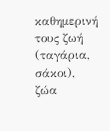καθημερινή τους ζωή (ταγάρια, σάκοι), ζώα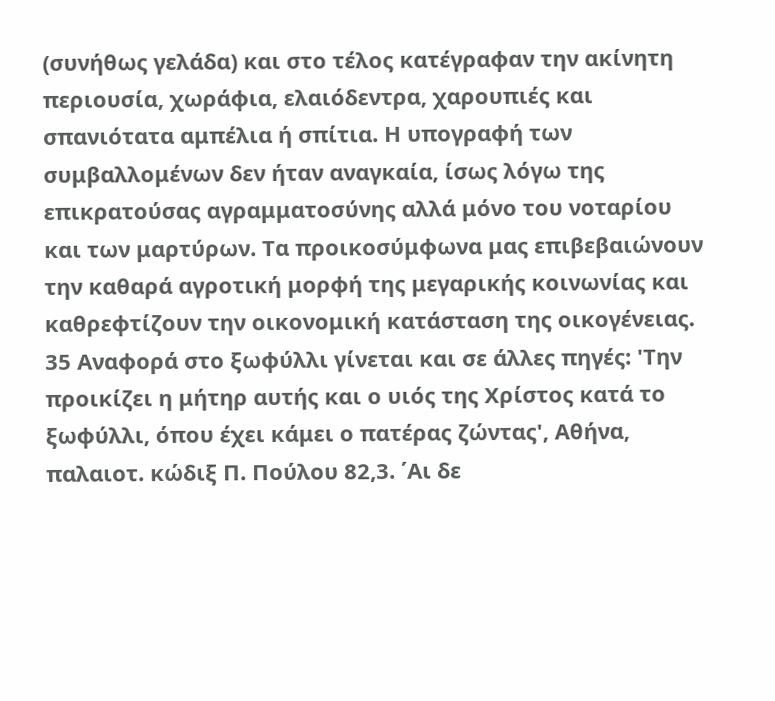(συνήθως γελάδα) και στο τέλος κατέγραφαν την ακίνητη περιουσία, χωράφια, ελαιόδεντρα, χαρουπιές και σπανιότατα αμπέλια ή σπίτια. Η υπογραφή των συμβαλλομένων δεν ήταν αναγκαία, ίσως λόγω της επικρατούσας αγραμματοσύνης αλλά μόνο του νοταρίου και των μαρτύρων. Τα προικοσύμφωνα μας επιβεβαιώνουν την καθαρά αγροτική μορφή της μεγαρικής κοινωνίας και καθρεφτίζουν την οικονομική κατάσταση της οικογένειας.
35 Αναφορά στο ξωφύλλι γίνεται και σε άλλες πηγές: 'Την προικίζει η μήτηρ αυτής και ο υιός της Χρίστος κατά το ξωφύλλι, όπου έχει κάμει ο πατέρας ζώντας', Αθήνα, παλαιοτ. κώδιξ Π. Πούλου 82,3. ΄Αι δε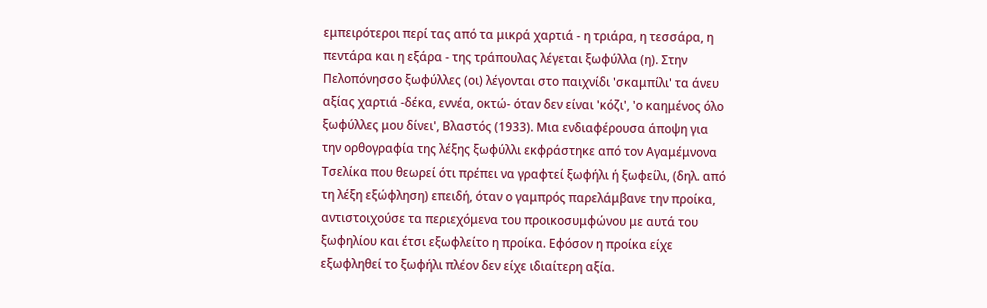εμπειρότεροι περί τας από τα μικρά χαρτιά - η τριάρα, η τεσσάρα, η πεντάρα και η εξάρα - της τράπουλας λέγεται ξωφύλλα (η). Στην Πελοπόνησσο ξωφύλλες (οι) λέγονται στο παιχνίδι 'σκαμπίλι' τα άνευ αξίας χαρτιά -δέκα, εννέα, οκτώ- όταν δεν είναι 'κόζι', 'ο καημένος όλο ξωφύλλες μου δίνει', Βλαστός (1933). Μια ενδιαφέρουσα άποψη για την ορθογραφία της λέξης ξωφύλλι εκφράστηκε από τον Αγαμέμνονα Τσελίκα που θεωρεί ότι πρέπει να γραφτεί ξωφήλι ή ξωφείλι, (δηλ. από τη λέξη εξώφληση) επειδή, όταν ο γαμπρός παρελάμβανε την προίκα, αντιστοιχούσε τα περιεχόμενα του προικοσυμφώνου με αυτά του ξωφηλίου και έτσι εξωφλείτο η προίκα. Εφόσον η προίκα είχε εξωφληθεί το ξωφήλι πλέον δεν είχε ιδιαίτερη αξία.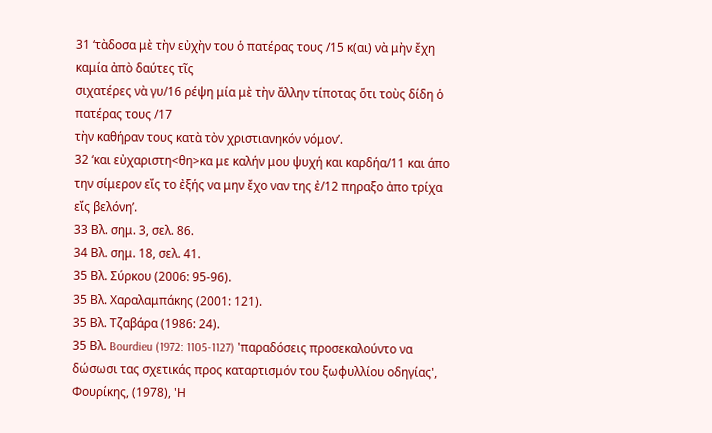31 ‘τὰδοσα μὲ τὴν εὐχὴν του ὁ πατέρας τους /15 κ(αι) νὰ μὴν ἔχη καμία ἀπὸ δαύτες τῖς
σιχατέρες νὰ γυ/16 ρέψη μία μὲ τὴν ἄλλην τίποτας ὅτι τοὺς δίδη ὁ πατέρας τους /17
τὴν καθήραν τους κατὰ τὸν χριστιανηκόν νόμον’.
32 ‘και εὐχαριστη<θη>κα με καλήν μου ψυχή και καρδήα/11 και άπο την σίμερον εἴς το ἐξής να μην ἔχο ναν της ἐ/12 πηραξο ἀπο τρίχα εἴς βελόνη’.
33 Βλ. σημ. 3, σελ. 86.
34 Βλ. σημ. 18, σελ. 41.
35 Βλ. Σύρκου (2006: 95-96).
35 Βλ. Χαραλαμπάκης (2001: 121).
35 Βλ. Τζαβάρα (1986: 24).
35 Βλ. Bourdieu (1972: 1105-1127) 'παραδόσεις προσεκαλούντο να δώσωσι τας σχετικάς προς καταρτισμόν του ξωφυλλίου οδηγίας', Φουρίκης, (1978), 'Η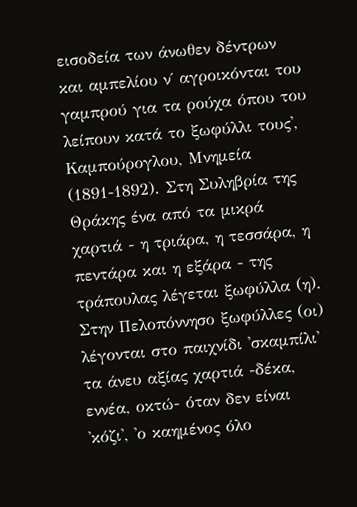εισοδεία των άνωθεν δέντρων και αμπελίου ν΄ αγροικόνται του γαμπρού για τα ρούχα όπου του λείπουν κατά το ξωφύλλι τους', Καμπούρογλου, Μνημεία (1891-1892). Στη Συληβρία της Θράκης ένα από τα μικρά χαρτιά - η τριάρα, η τεσσάρα, η πεντάρα και η εξάρα - της τράπουλας λέγεται ξωφύλλα (η). Στην Πελοπόννησο ξωφύλλες (οι) λέγονται στο παιχνίδι 'σκαμπίλι' τα άνευ αξίας χαρτιά -δέκα, εννέα, οκτώ- όταν δεν είναι 'κόζι', 'ο καημένος όλο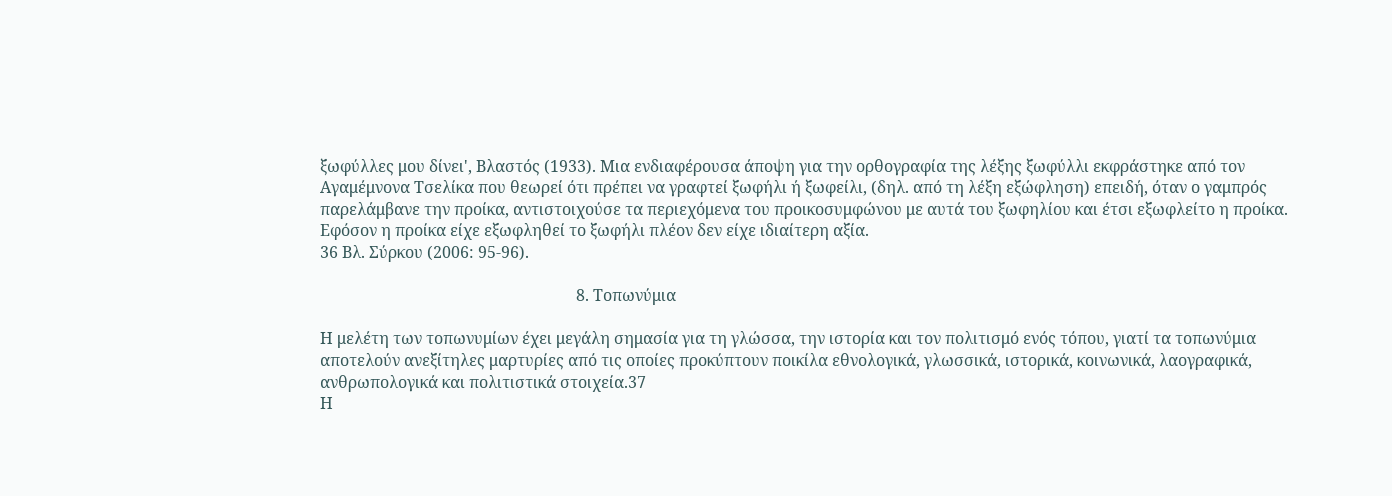ξωφύλλες μου δίνει', Βλαστός (1933). Μια ενδιαφέρουσα άποψη για την ορθογραφία της λέξης ξωφύλλι εκφράστηκε από τον Αγαμέμνονα Τσελίκα που θεωρεί ότι πρέπει να γραφτεί ξωφήλι ή ξωφείλι, (δηλ. από τη λέξη εξώφληση) επειδή, όταν ο γαμπρός παρελάμβανε την προίκα, αντιστοιχούσε τα περιεχόμενα του προικοσυμφώνου με αυτά του ξωφηλίου και έτσι εξωφλείτο η προίκα. Εφόσον η προίκα είχε εξωφληθεί το ξωφήλι πλέον δεν είχε ιδιαίτερη αξία.
36 Βλ. Σύρκου (2006: 95-96).

                                                                8. Τοπωνύμια

Η μελέτη των τοπωνυμίων έχει μεγάλη σημασία για τη γλώσσα, την ιστορία και τον πολιτισμό ενός τόπου, γιατί τα τοπωνύμια αποτελούν ανεξίτηλες μαρτυρίες από τις οποίες προκύπτουν ποικίλα εθνολογικά, γλωσσικά, ιστορικά, κοινωνικά, λαογραφικά, ανθρωπολογικά και πολιτιστικά στοιχεία.37
Η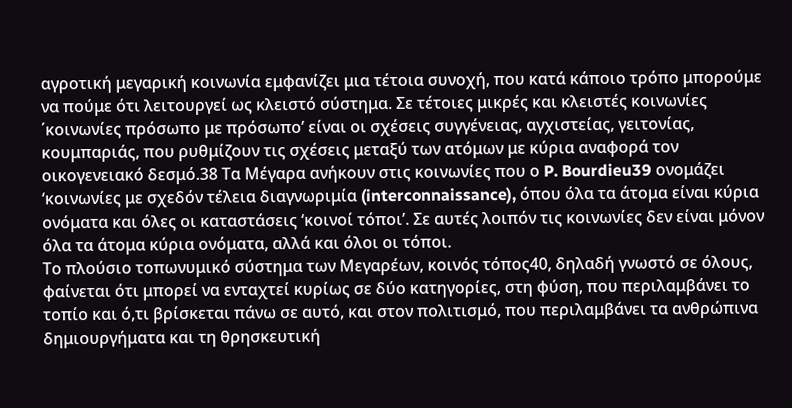αγροτική μεγαρική κοινωνία εμφανίζει μια τέτοια συνοχή, που κατά κάποιο τρόπο μπορούμε να πούμε ότι λειτουργεί ως κλειστό σύστημα. Σε τέτοιες μικρές και κλειστές κοινωνίες ΄κοινωνίες πρόσωπο με πρόσωπο’ είναι οι σχέσεις συγγένειας, αγχιστείας, γειτονίας, κουμπαριάς, που ρυθμίζουν τις σχέσεις μεταξύ των ατόμων με κύρια αναφορά τον οικογενειακό δεσμό.38 Τα Μέγαρα ανήκουν στις κοινωνίες που ο P. Bourdieu39 ονομάζει ‘κοινωνίες με σχεδόν τέλεια διαγνωριμία (interconnaissance), όπου όλα τα άτομα είναι κύρια ονόματα και όλες οι καταστάσεις ‘κοινοί τόποι’. Σε αυτές λοιπόν τις κοινωνίες δεν είναι μόνον όλα τα άτομα κύρια ονόματα, αλλά και όλοι οι τόποι.
Το πλούσιο τοπωνυμικό σύστημα των Μεγαρέων, κοινός τόπος40, δηλαδή γνωστό σε όλους, φαίνεται ότι μπορεί να ενταχτεί κυρίως σε δύο κατηγορίες, στη φύση, που περιλαμβάνει το τοπίο και ό,τι βρίσκεται πάνω σε αυτό, και στον πολιτισμό, που περιλαμβάνει τα ανθρώπινα δημιουργήματα και τη θρησκευτική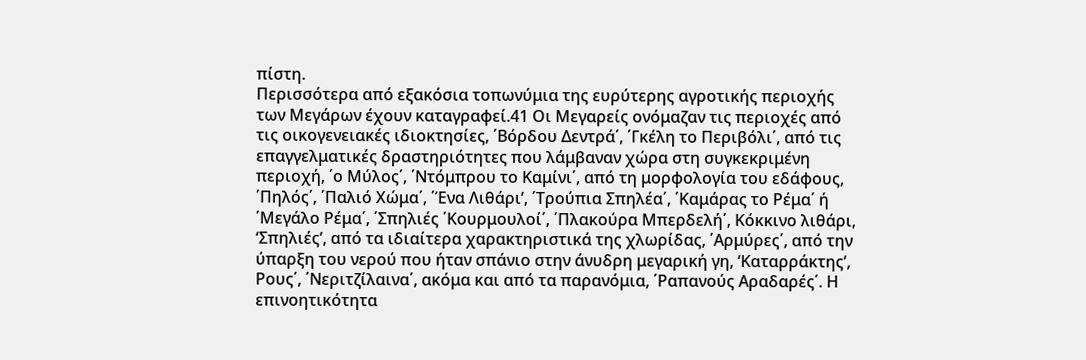πίστη.
Περισσότερα από εξακόσια τοπωνύμια της ευρύτερης αγροτικής περιοχής των Μεγάρων έχουν καταγραφεί.41 Οι Μεγαρείς ονόμαζαν τις περιοχές από τις οικογενειακές ιδιοκτησίες, ΄Βόρδου Δεντρά΄, ΄Γκέλη το Περιβόλι΄, από τις επαγγελματικές δραστηριότητες που λάμβαναν χώρα στη συγκεκριμένη περιοχή, ΄ο Μύλος΄, ΄Ντόμπρου το Καμίνι΄, από τη μορφολογία του εδάφους, ΄Πηλός΄, ΄Παλιό Χώμα΄, ΄Ένα Λιθάρι’, ΄Τρούπια Σπηλέα΄, ΄Καμάρας το Ρέμα΄ ή ΄Μεγάλο Ρέμα΄, ΄Σπηλιές ΄Κουρμουλοί΄, ΄Πλακούρα Μπερδελή΄, Κόκκινο λιθάρι, ‘Σπηλιές’, από τα ιδιαίτερα χαρακτηριστικά της χλωρίδας, ΄Αρμύρες΄, από την ύπαρξη του νερού που ήταν σπάνιο στην άνυδρη μεγαρική γη, ‘Καταρράκτης’, Ρους΄, ΄Νεριτζίλαινα΄, ακόμα και από τα παρανόμια, ΄Ραπανούς Αραδαρές΄. Η επινοητικότητα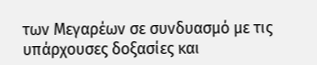των Μεγαρέων σε συνδυασμό με τις υπάρχουσες δοξασίες και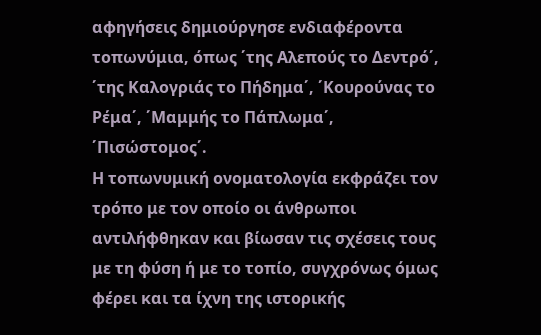αφηγήσεις δημιούργησε ενδιαφέροντα τοπωνύμια, όπως ΄της Αλεπούς το Δεντρό΄, ΄της Καλογριάς το Πήδημα΄, ΄Κουρούνας το Ρέμα΄, ΄Μαμμής το Πάπλωμα΄, ΄Πισώστομος΄.
Η τοπωνυμική ονοματολογία εκφράζει τον τρόπο με τον οποίο οι άνθρωποι αντιλήφθηκαν και βίωσαν τις σχέσεις τους με τη φύση ή με το τοπίο, συγχρόνως όμως φέρει και τα ίχνη της ιστορικής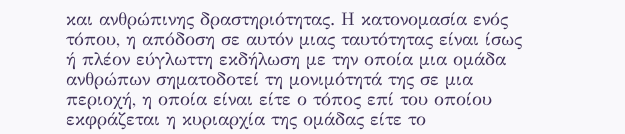και ανθρώπινης δραστηριότητας. Η κατονομασία ενός τόπου, η απόδοση σε αυτόν μιας ταυτότητας είναι ίσως ή πλέον εύγλωττη εκδήλωση με την οποία μια ομάδα ανθρώπων σηματοδοτεί τη μονιμότητά της σε μια περιοχή, η οποία είναι είτε ο τόπος επί του οποίου εκφράζεται η κυριαρχία της ομάδας είτε το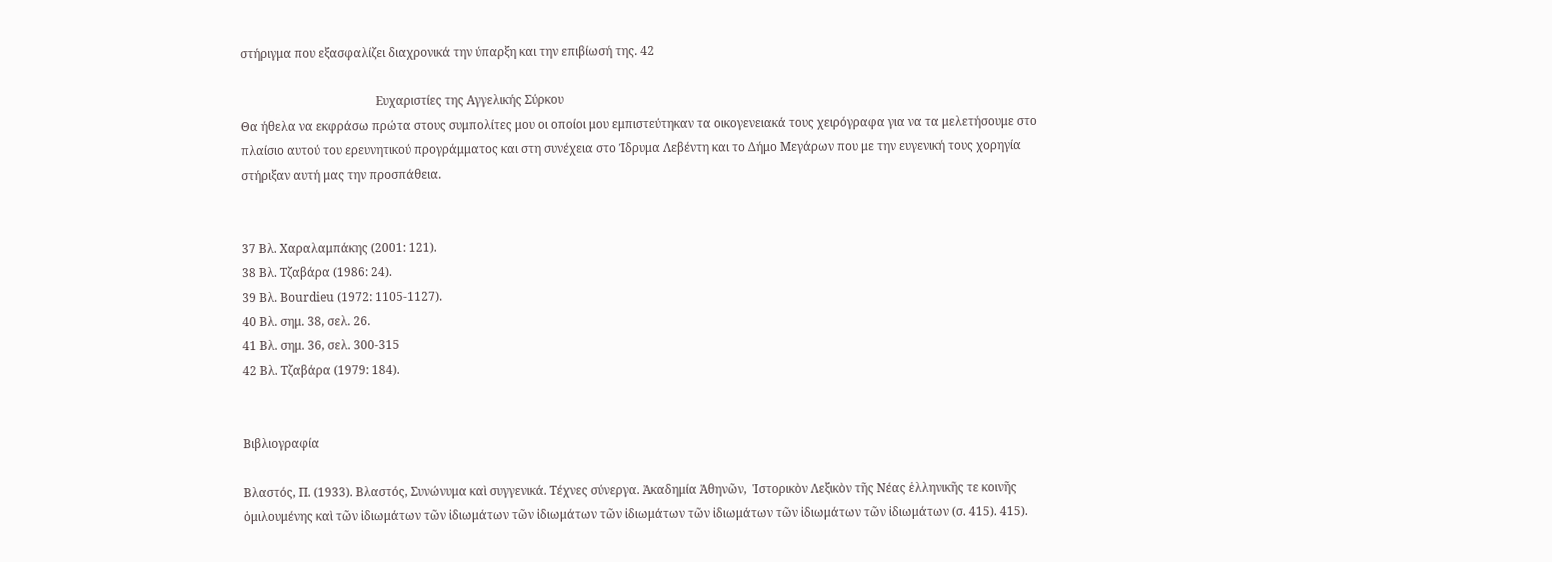στήριγμα που εξασφαλίζει διαχρονικά την ύπαρξη και την επιβίωσή της. 42

                                             Ευχαριστίες της Αγγελικής Σύρκου
Θα ήθελα να εκφράσω πρώτα στους συμπολίτες μου οι οποίοι μου εμπιστεύτηκαν τα οικογενειακά τους χειρόγραφα για να τα μελετήσουμε στο πλαίσιο αυτού του ερευνητικού προγράμματος και στη συνέχεια στο Ίδρυμα Λεβέντη και το Δήμο Μεγάρων που με την ευγενική τους χορηγία στήριξαν αυτή μας την προσπάθεια.


37 Βλ. Χαραλαμπάκης (2001: 121).
38 Βλ. Τζαβάρα (1986: 24).
39 Βλ. Bourdieu (1972: 1105-1127).
40 Βλ. σημ. 38, σελ. 26.
41 Βλ. σημ. 36, σελ. 300-315
42 Βλ. Τζαβάρα (1979: 184).


Βιβλιογραφία

Βλαστός, Π. (1933). Βλαστός, Συνώνυμα καὶ συγγενικά. Τέχνες σύνεργα. Ἀκαδημία Ἀθηνῶν,  Ἱστορικὸν Λεξικὸν τῆς Νέας ἑλληνικῆς τε κοινῆς ὁμιλουμένης καὶ τῶν ἰδιωμάτων τῶν ἰδιωμάτων τῶν ἰδιωμάτων τῶν ἰδιωμάτων τῶν ἰδιωμάτων τῶν ἰδιωμάτων τῶν ἰδιωμάτων (σ. 415). 415).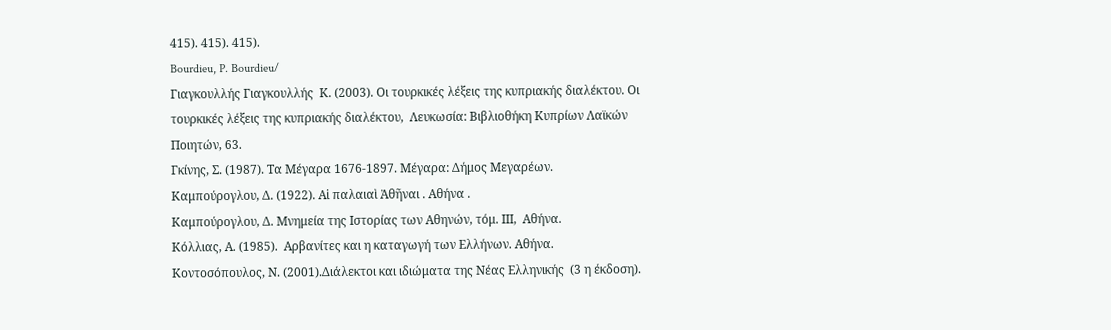415). 415). 415).
Bourdieu, P. Bourdieu/
Γιαγκουλλής Γιαγκουλλής  Κ. (2003). Οι τουρκικές λέξεις της κυπριακής διαλέκτου. Οι τουρκικές λέξεις της κυπριακής διαλέκτου,  Λευκωσία: Βιβλιοθήκη Κυπρίων Λαϊκών Ποιητών, 63.
Γκίνης, Σ. (1987). Τα Μέγαρα 1676-1897. Μέγαρα: Δήμος Μεγαρέων.
Καμπούρογλου, Δ. (1922). Αἱ παλαιαὶ Ἀθῆναι . Aθήνα .
Καμπούρογλου, Δ. Μνημεία της Ιστορίας των Αθηνών, τόμ. ΙΙΙ,  Αθήνα.
Κόλλιας, Α. (1985).  Αρβανίτες και η καταγωγή των Ελλήνων. Αθήνα.
Κοντοσόπουλος, Ν. (2001).Διάλεκτοι και ιδιώματα της Νέας Ελληνικής  (3 η έκδοση).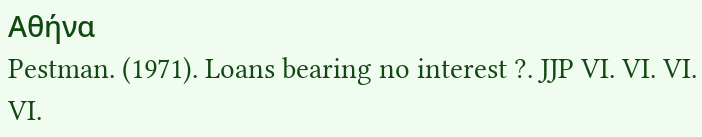Αθήνα
Pestman. (1971). Loans bearing no interest ?. JJP VI. VI. VI. VI.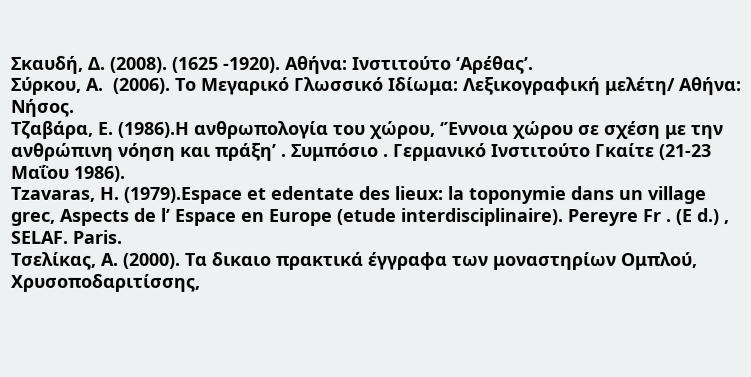Σκαυδή, Δ. (2008). (1625 -1920). Αθήνα: Ινστιτούτο ‘Αρέθας’.
Σύρκου, Α.  (2006). Το Μεγαρικό Γλωσσικό Ιδίωμα: Λεξικογραφική μελέτη/ Αθήνα: Νήσος.
Τζαβάρα, Ε. (1986).Η ανθρωπολογία του χώρου, ‘Έννοια χώρου σε σχέση με την ανθρώπινη νόηση και πράξη’ . Συμπόσιο . Γερμανικό Ινστιτούτο Γκαίτε (21-23 Μαΐου 1986).
Tzavaras, H. (1979).Espace et edentate des lieux: la toponymie dans un village grec, Aspects de l’ Espace en Europe (etude interdisciplinaire). Pereyre Fr . (Ε d.) , SELAF. Paris.
Τσελίκας, Α. (2000). Τα δικαιο πρακτικά έγγραφα των μοναστηρίων Ομπλού, Χρυσοποδαριτίσσης,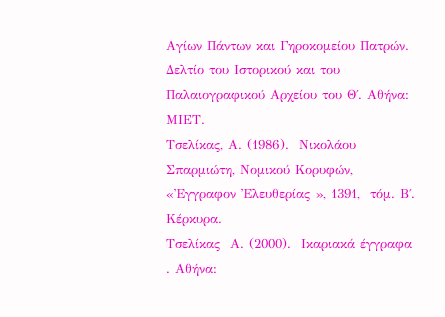Αγίων Πάντων και Γηροκομείου Πατρών. Δελτίο του Ιστορικού και του Παλαιογραφικού Αρχείου του Θ΄. Αθήνα: ΜΙΕΤ.
Τσελίκας, Α. (1986).  Νικολάου Σπαρμιώτη, Νομικού Κορυφών,  «Ἐγγραφον Ἐλευθερίας », 1391,  τόμ. Β΄. Κέρκυρα.
Τσελίκας  Α. (2000).  Ικαριακά έγγραφα . Αθήνα: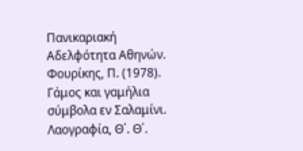Πανικαριακή Αδελφότητα Αθηνών.
Φουρίκης, Π. (1978). Γάμος και γαμήλια σύμβολα εν Σαλαμίνι. Λαογραφία, Θ΄. Θ΄.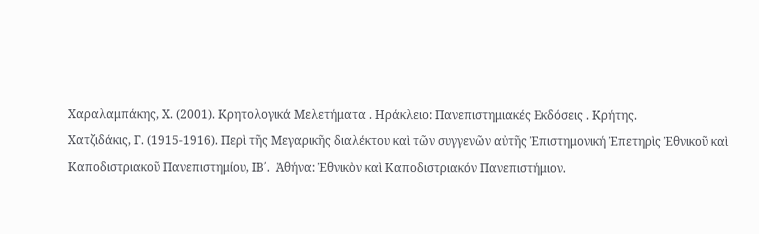Χαραλαμπάκης, Χ. (2001). Κρητολογικά Μελετήματα . Ηράκλειο: Πανεπιστημιακές Εκδόσεις . Κρήτης.
Χατζιδάκις, Γ. (1915-1916). Περὶ τῆς Μεγαρικῆς διαλέκτου καὶ τῶν συγγενῶν αὐτῆς Ἐπιστημονική Ἐπετηρὶς Ἐθνικοῦ καὶ Καποδιστριακοῦ Πανεπιστημίου, ΙΒ΄.  Ἀθήνα: Ἐθνικὸν καὶ Καποδιστριακόν Πανεπιστήμιον.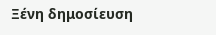Ξένη δημοσίευση